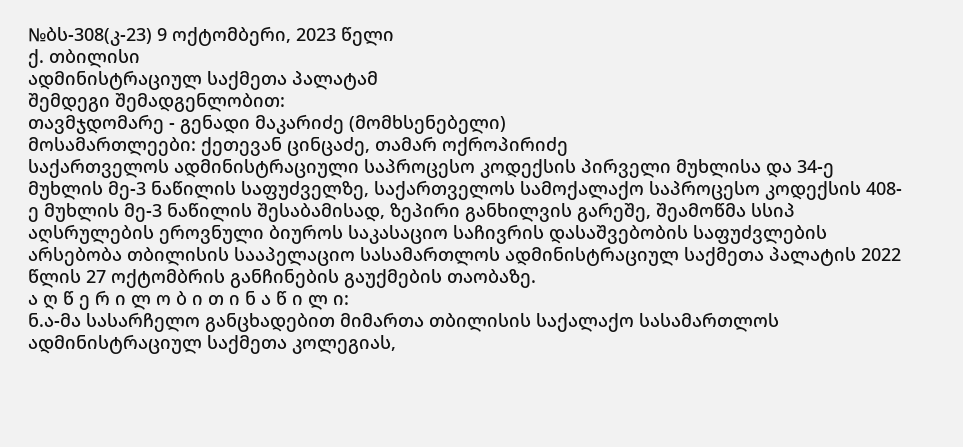№ბს-308(კ-23) 9 ოქტომბერი, 2023 წელი
ქ. თბილისი
ადმინისტრაციულ საქმეთა პალატამ
შემდეგი შემადგენლობით:
თავმჯდომარე - გენადი მაკარიძე (მომხსენებელი)
მოსამართლეები: ქეთევან ცინცაძე, თამარ ოქროპირიძე
საქართველოს ადმინისტრაციული საპროცესო კოდექსის პირველი მუხლისა და 34-ე მუხლის მე-3 ნაწილის საფუძველზე, საქართველოს სამოქალაქო საპროცესო კოდექსის 408-ე მუხლის მე-3 ნაწილის შესაბამისად, ზეპირი განხილვის გარეშე, შეამოწმა სსიპ აღსრულების ეროვნული ბიუროს საკასაციო საჩივრის დასაშვებობის საფუძვლების არსებობა თბილისის სააპელაციო სასამართლოს ადმინისტრაციულ საქმეთა პალატის 2022 წლის 27 ოქტომბრის განჩინების გაუქმების თაობაზე.
ა ღ წ ე რ ი ლ ო ბ ი თ ი ნ ა წ ი ლ ი:
ნ.ა-მა სასარჩელო განცხადებით მიმართა თბილისის საქალაქო სასამართლოს ადმინისტრაციულ საქმეთა კოლეგიას,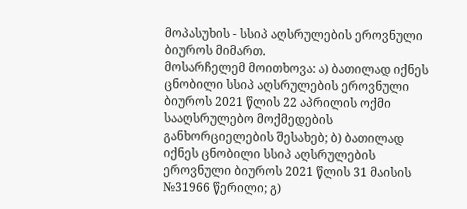მოპასუხის - სსიპ აღსრულების ეროვნული ბიუროს მიმართ.
მოსარჩელემ მოითხოვა: ა) ბათილად იქნეს ცნობილი სსიპ აღსრულების ეროვნული ბიუროს 2021 წლის 22 აპრილის ოქმი სააღსრულებო მოქმედების განხორციელების შესახებ; ბ) ბათილად იქნეს ცნობილი სსიპ აღსრულების ეროვნული ბიუროს 2021 წლის 31 მაისის №31966 წერილი; გ)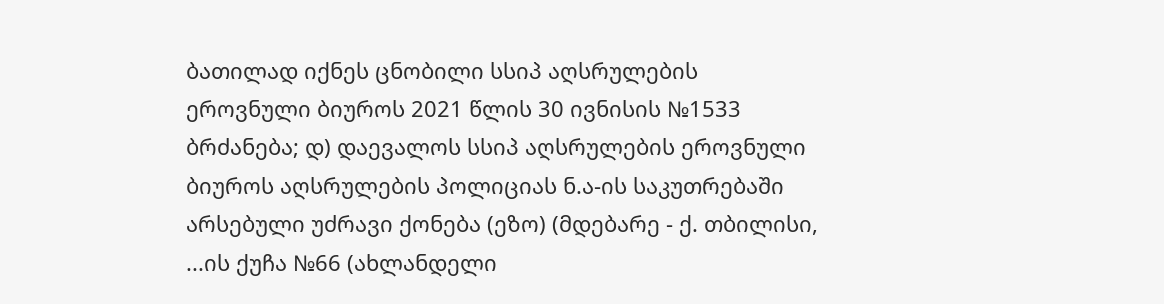ბათილად იქნეს ცნობილი სსიპ აღსრულების ეროვნული ბიუროს 2021 წლის 30 ივნისის №1533 ბრძანება; დ) დაევალოს სსიპ აღსრულების ეროვნული ბიუროს აღსრულების პოლიციას ნ.ა-ის საკუთრებაში არსებული უძრავი ქონება (ეზო) (მდებარე - ქ. თბილისი, ...ის ქუჩა №66 (ახლანდელი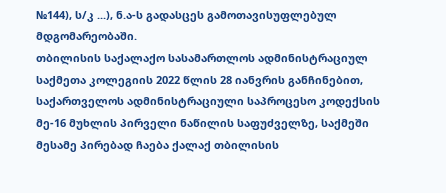№144), ს/კ ...), ნ.ა-ს გადასცეს გამოთავისუფლებულ მდგომარეობაში.
თბილისის საქალაქო სასამართლოს ადმინისტრაციულ საქმეთა კოლეგიის 2022 წლის 28 იანვრის განჩინებით, საქართველოს ადმინისტრაციული საპროცესო კოდექსის მე-16 მუხლის პირველი ნაწილის საფუძველზე, საქმეში მესამე პირებად ჩაება ქალაქ თბილისის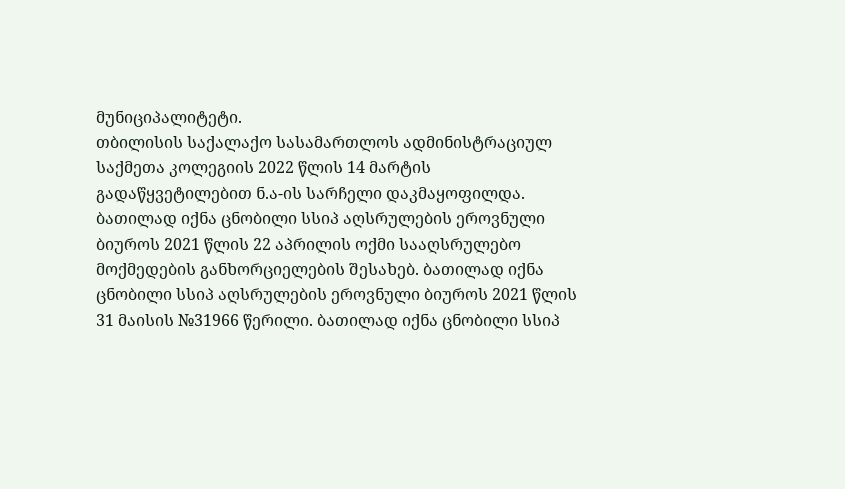მუნიციპალიტეტი.
თბილისის საქალაქო სასამართლოს ადმინისტრაციულ საქმეთა კოლეგიის 2022 წლის 14 მარტის გადაწყვეტილებით ნ.ა-ის სარჩელი დაკმაყოფილდა. ბათილად იქნა ცნობილი სსიპ აღსრულების ეროვნული ბიუროს 2021 წლის 22 აპრილის ოქმი სააღსრულებო მოქმედების განხორციელების შესახებ. ბათილად იქნა ცნობილი სსიპ აღსრულების ეროვნული ბიუროს 2021 წლის 31 მაისის №31966 წერილი. ბათილად იქნა ცნობილი სსიპ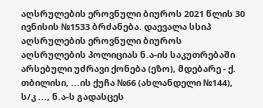აღსრულების ეროვნული ბიუროს 2021 წლის 30 ივნისის №1533 ბრძანება. დაევალა სსიპ აღსრულების ეროვნული ბიუროს აღსრულების პოლიციას ნ.ა-ის საკუთრებაში არსებული უძრავი ქონება (ეზო), მდებარე - ქ. თბილისი, ...ის ქუჩა №66 (ახლანდელი №144), ს/კ ..., ნ.ა-ს გადასცეს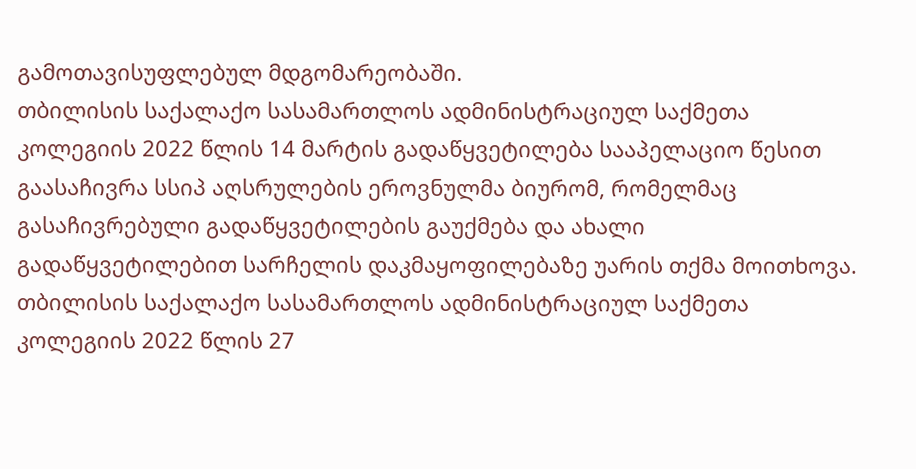გამოთავისუფლებულ მდგომარეობაში.
თბილისის საქალაქო სასამართლოს ადმინისტრაციულ საქმეთა კოლეგიის 2022 წლის 14 მარტის გადაწყვეტილება სააპელაციო წესით გაასაჩივრა სსიპ აღსრულების ეროვნულმა ბიურომ, რომელმაც გასაჩივრებული გადაწყვეტილების გაუქმება და ახალი გადაწყვეტილებით სარჩელის დაკმაყოფილებაზე უარის თქმა მოითხოვა.
თბილისის საქალაქო სასამართლოს ადმინისტრაციულ საქმეთა კოლეგიის 2022 წლის 27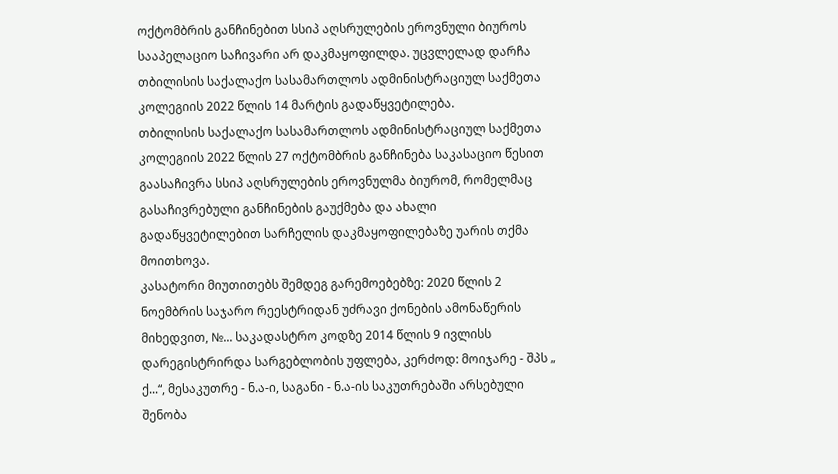ოქტომბრის განჩინებით სსიპ აღსრულების ეროვნული ბიუროს სააპელაციო საჩივარი არ დაკმაყოფილდა. უცვლელად დარჩა თბილისის საქალაქო სასამართლოს ადმინისტრაციულ საქმეთა კოლეგიის 2022 წლის 14 მარტის გადაწყვეტილება.
თბილისის საქალაქო სასამართლოს ადმინისტრაციულ საქმეთა კოლეგიის 2022 წლის 27 ოქტომბრის განჩინება საკასაციო წესით გაასაჩივრა სსიპ აღსრულების ეროვნულმა ბიურომ, რომელმაც გასაჩივრებული განჩინების გაუქმება და ახალი გადაწყვეტილებით სარჩელის დაკმაყოფილებაზე უარის თქმა მოითხოვა.
კასატორი მიუთითებს შემდეგ გარემოებებზე: 2020 წლის 2 ნოემბრის საჯარო რეესტრიდან უძრავი ქონების ამონაწერის მიხედვით, №... საკადასტრო კოდზე 2014 წლის 9 ივლისს დარეგისტრირდა სარგებლობის უფლება, კერძოდ: მოიჯარე - შპს „ ქ...“, მესაკუთრე - ნ.ა-ი, საგანი - ნ.ა-ის საკუთრებაში არსებული შენობა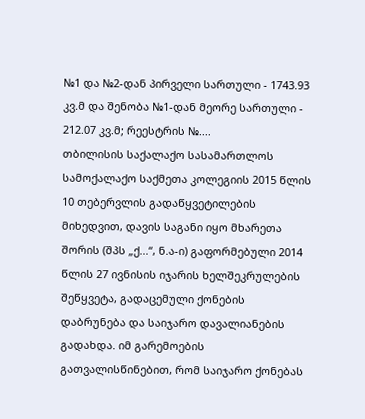№1 და №2-დან პირველი სართული - 1743.93 კვ.მ და შენობა №1-დან მეორე სართული - 212.07 კვ.მ; რეესტრის №....
თბილისის საქალაქო სასამართლოს სამოქალაქო საქმეთა კოლეგიის 2015 წლის 10 თებერვლის გადაწყვეტილების მიხედვით, დავის საგანი იყო მხარეთა შორის (შპს „ქ...“, ნ.ა-ი) გაფორმებული 2014 წლის 27 ივნისის იჯარის ხელშეკრულების შეწყვეტა, გადაცემული ქონების დაბრუნება და საიჯარო დავალიანების გადახდა. იმ გარემოების გათვალისწინებით, რომ საიჯარო ქონებას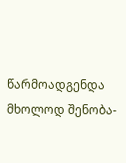წარმოადგენდა მხოლოდ შენობა-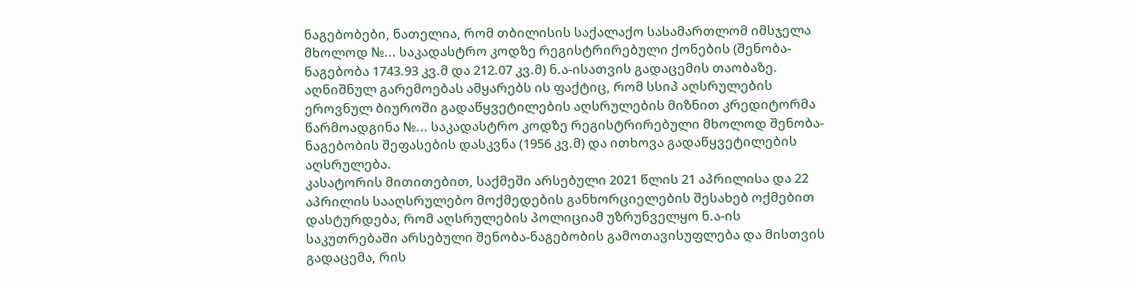ნაგებობები, ნათელია, რომ თბილისის საქალაქო სასამართლომ იმსჯელა მხოლოდ №... საკადასტრო კოდზე რეგისტრირებული ქონების (შენობა-ნაგებობა 1743.93 კვ.მ და 212.07 კვ.მ) ნ.ა-ისათვის გადაცემის თაობაზე. აღნიშნულ გარემოებას ამყარებს ის ფაქტიც, რომ სსიპ აღსრულების ეროვნულ ბიუროში გადაწყვეტილების აღსრულების მიზნით კრედიტორმა წარმოადგინა №... საკადასტრო კოდზე რეგისტრირებული მხოლოდ შენობა-ნაგებობის შეფასების დასკვნა (1956 კვ.მ) და ითხოვა გადაწყვეტილების აღსრულება.
კასატორის მითითებით, საქმეში არსებული 2021 წლის 21 აპრილისა და 22 აპრილის სააღსრულებო მოქმედების განხორციელების შესახებ ოქმებით დასტურდება, რომ აღსრულების პოლიციამ უზრუნველყო ნ.ა-ის საკუთრებაში არსებული შენობა-ნაგებობის გამოთავისუფლება და მისთვის გადაცემა, რის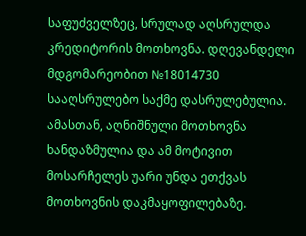საფუძველზეც, სრულად აღსრულდა კრედიტორის მოთხოვნა. დღევანდელი მდგომარეობით №18014730 სააღსრულებო საქმე დასრულებულია. ამასთან, აღნიშნული მოთხოვნა ხანდაზმულია და ამ მოტივით მოსარჩელეს უარი უნდა ეთქვას მოთხოვნის დაკმაყოფილებაზე.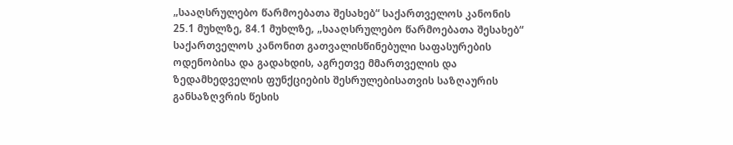„სააღსრულებო წარმოებათა შესახებ“ საქართველოს კანონის 25.1 მუხლზე, 84.1 მუხლზე, „სააღსრულებო წარმოებათა შესახებ“ საქართველოს კანონით გათვალისწინებული საფასურების ოდენობისა და გადახდის, აგრეთვე მმართველის და ზედამხედველის ფუნქციების შესრულებისათვის საზღაურის განსაზღვრის წესის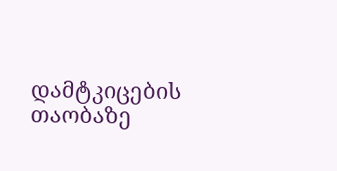დამტკიცების თაობაზე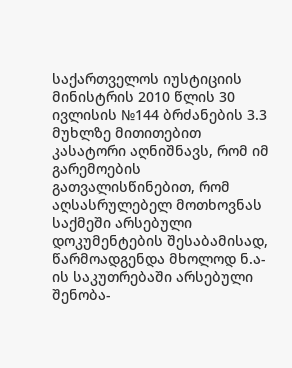საქართველოს იუსტიციის მინისტრის 2010 წლის 30 ივლისის №144 ბრძანების 3.3 მუხლზე მითითებით კასატორი აღნიშნავს, რომ იმ გარემოების გათვალისწინებით, რომ აღსასრულებელ მოთხოვნას საქმეში არსებული დოკუმენტების შესაბამისად, წარმოადგენდა მხოლოდ ნ.ა-ის საკუთრებაში არსებული შენობა-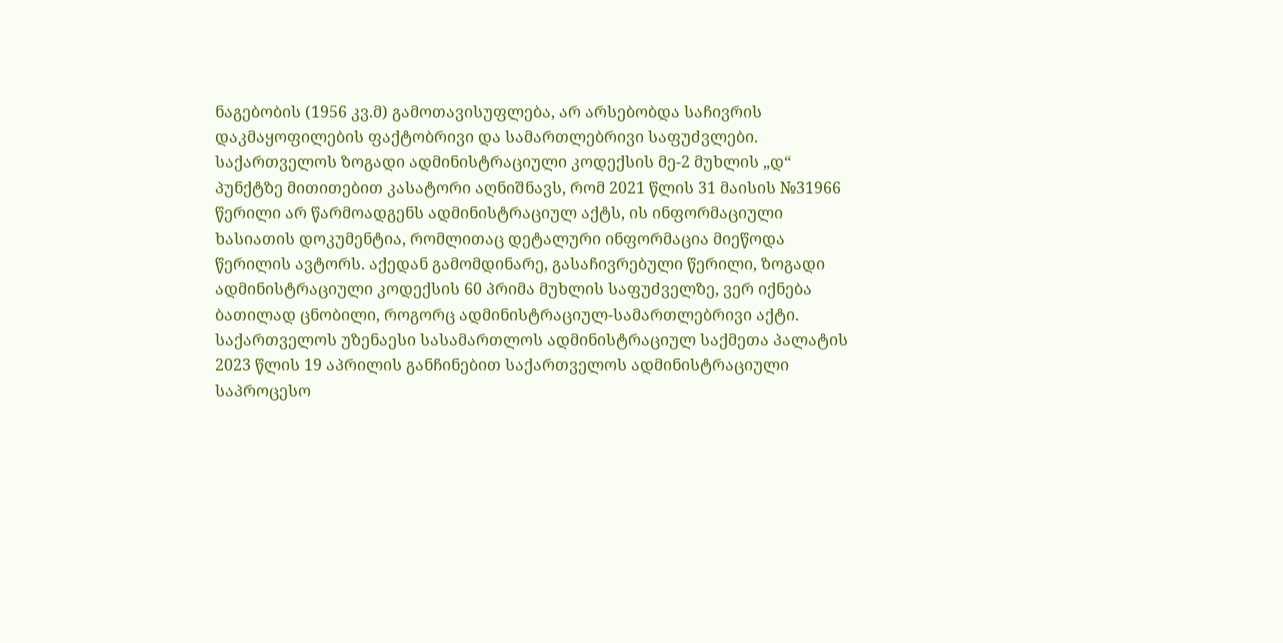ნაგებობის (1956 კვ.მ) გამოთავისუფლება, არ არსებობდა საჩივრის დაკმაყოფილების ფაქტობრივი და სამართლებრივი საფუძვლები.
საქართველოს ზოგადი ადმინისტრაციული კოდექსის მე-2 მუხლის „დ“ პუნქტზე მითითებით კასატორი აღნიშნავს, რომ 2021 წლის 31 მაისის №31966 წერილი არ წარმოადგენს ადმინისტრაციულ აქტს, ის ინფორმაციული ხასიათის დოკუმენტია, რომლითაც დეტალური ინფორმაცია მიეწოდა წერილის ავტორს. აქედან გამომდინარე, გასაჩივრებული წერილი, ზოგადი ადმინისტრაციული კოდექსის 60 პრიმა მუხლის საფუძველზე, ვერ იქნება ბათილად ცნობილი, როგორც ადმინისტრაციულ-სამართლებრივი აქტი.
საქართველოს უზენაესი სასამართლოს ადმინისტრაციულ საქმეთა პალატის 2023 წლის 19 აპრილის განჩინებით საქართველოს ადმინისტრაციული საპროცესო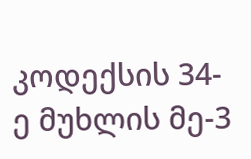კოდექსის 34-ე მუხლის მე-3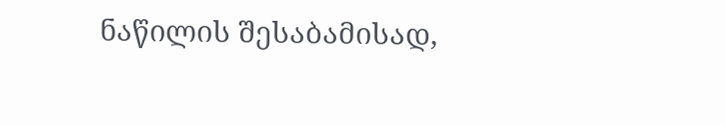ნაწილის შესაბამისად,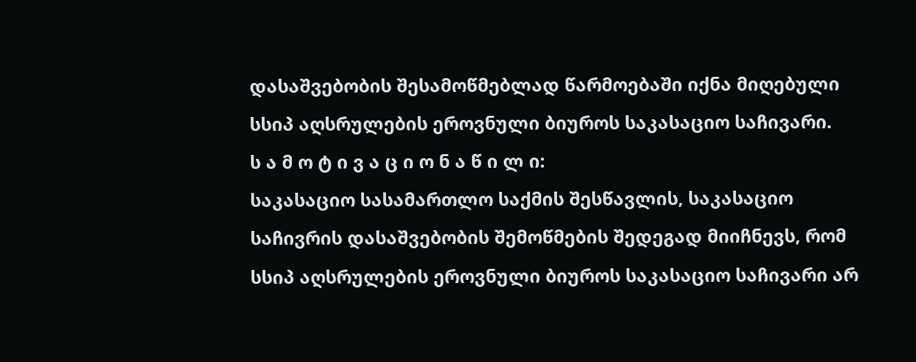დასაშვებობის შესამოწმებლად წარმოებაში იქნა მიღებული სსიპ აღსრულების ეროვნული ბიუროს საკასაციო საჩივარი.
ს ა მ ო ტ ი ვ ა ც ი ო ნ ა წ ი ლ ი:
საკასაციო სასამართლო საქმის შესწავლის, საკასაციო საჩივრის დასაშვებობის შემოწმების შედეგად მიიჩნევს, რომ სსიპ აღსრულების ეროვნული ბიუროს საკასაციო საჩივარი არ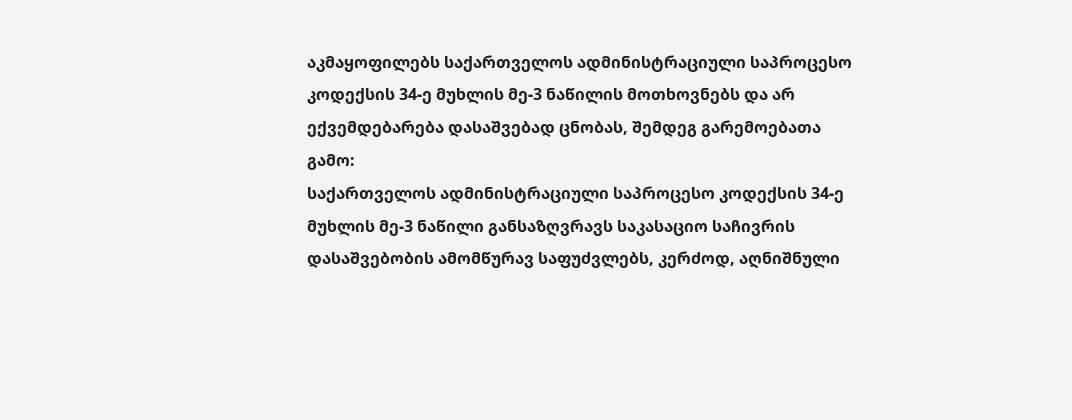აკმაყოფილებს საქართველოს ადმინისტრაციული საპროცესო კოდექსის 34-ე მუხლის მე-3 ნაწილის მოთხოვნებს და არ ექვემდებარება დასაშვებად ცნობას, შემდეგ გარემოებათა გამო:
საქართველოს ადმინისტრაციული საპროცესო კოდექსის 34-ე მუხლის მე-3 ნაწილი განსაზღვრავს საკასაციო საჩივრის დასაშვებობის ამომწურავ საფუძვლებს, კერძოდ, აღნიშნული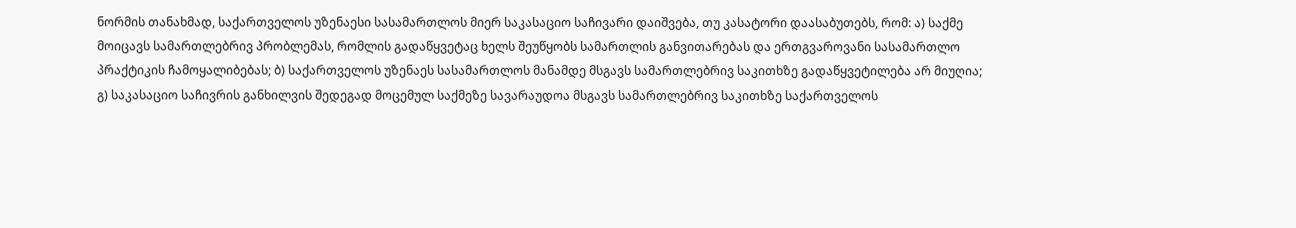ნორმის თანახმად, საქართველოს უზენაესი სასამართლოს მიერ საკასაციო საჩივარი დაიშვება, თუ კასატორი დაასაბუთებს, რომ: ა) საქმე მოიცავს სამართლებრივ პრობლემას, რომლის გადაწყვეტაც ხელს შეუწყობს სამართლის განვითარებას და ერთგვაროვანი სასამართლო პრაქტიკის ჩამოყალიბებას; ბ) საქართველოს უზენაეს სასამართლოს მანამდე მსგავს სამართლებრივ საკითხზე გადაწყვეტილება არ მიუღია; გ) საკასაციო საჩივრის განხილვის შედეგად მოცემულ საქმეზე სავარაუდოა მსგავს სამართლებრივ საკითხზე საქართველოს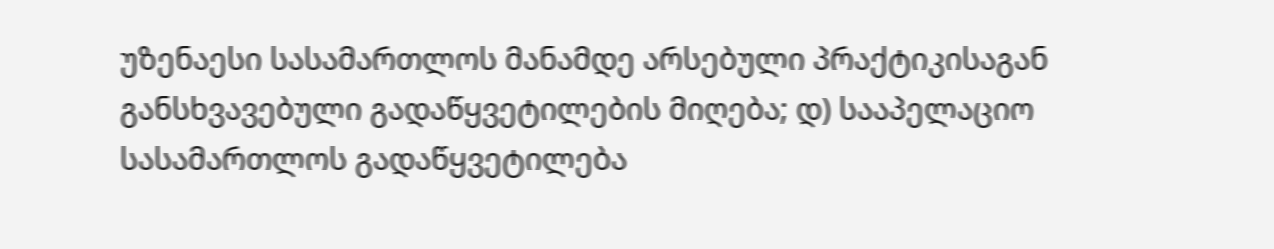უზენაესი სასამართლოს მანამდე არსებული პრაქტიკისაგან განსხვავებული გადაწყვეტილების მიღება; დ) სააპელაციო სასამართლოს გადაწყვეტილება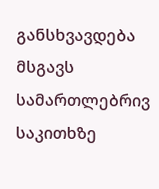განსხვავდება მსგავს სამართლებრივ საკითხზე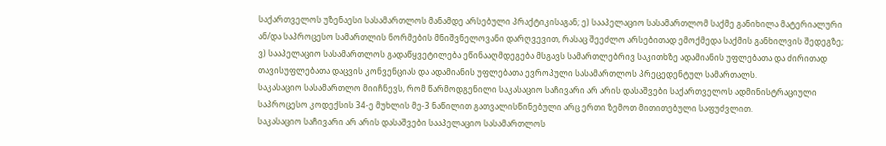საქართველოს უზენაესი სასამართლოს მანამდე არსებული პრაქტიკისაგან; ე) სააპელაციო სასამართლომ საქმე განიხილა მატერიალური ან/და საპროცესო სამართლის ნორმების მნიშვნელოვანი დარღვევით, რასაც შეეძლო არსებითად ემოქმედა საქმის განხილვის შედეგზე; ვ) სააპელაციო სასამართლოს გადაწყვეტილება ეწინააღმდეგება მსგავს სამართლებრივ საკითხზე ადამიანის უფლებათა და ძირითად თავისუფლებათა დაცვის კონვენციას და ადამიანის უფლებათა ევროპული სასამართლოს პრეცედენტულ სამართალს.
საკასაციო სასამართლო მიიჩნევს, რომ წარმოდგენილი საკასაციო საჩივარი არ არის დასაშვები საქართველოს ადმინისტრაციული საპროცესო კოდექსის 34-ე მუხლის მე-3 ნაწილით გათვალისწინებული არც ერთი ზემოთ მითითებული საფუძვლით.
საკასაციო საჩივარი არ არის დასაშვები სააპელაციო სასამართლოს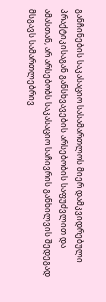განჩინების საკასაციო სასამართლოს მიერ დამკვიდრებული პრაქტიკისაგან განსხვავების არსებობის საფუძვლით და ამასთან, არ არსებობს საკასაციო საჩივრის განხილვის შედეგად მსგავს სამართლებრივ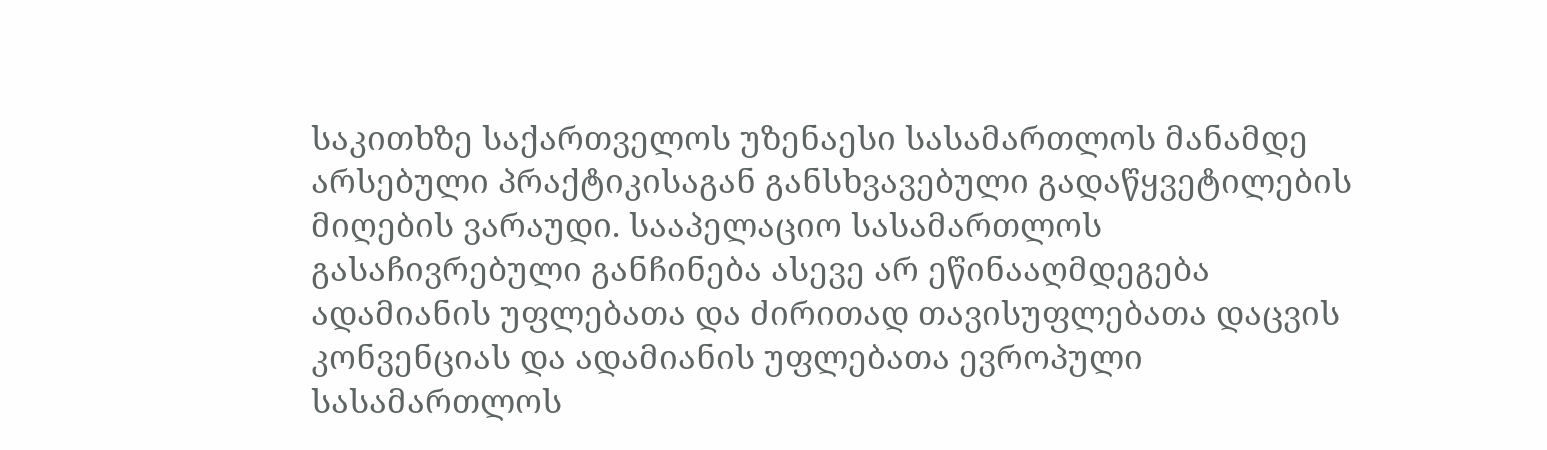საკითხზე საქართველოს უზენაესი სასამართლოს მანამდე არსებული პრაქტიკისაგან განსხვავებული გადაწყვეტილების მიღების ვარაუდი. სააპელაციო სასამართლოს გასაჩივრებული განჩინება ასევე არ ეწინააღმდეგება ადამიანის უფლებათა და ძირითად თავისუფლებათა დაცვის კონვენციას და ადამიანის უფლებათა ევროპული სასამართლოს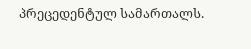პრეცედენტულ სამართალს.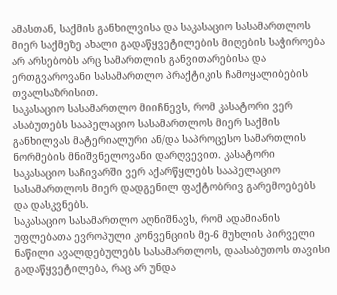ამასთან, საქმის განხილვისა და საკასაციო სასამართლოს მიერ საქმეზე ახალი გადაწყვეტილების მიღების საჭიროება არ არსებობს არც სამართლის განვითარებისა და ერთგვაროვანი სასამართლო პრაქტიკის ჩამოყალიბების თვალსაზრისით.
საკასაციო სასამართლო მიიჩნევს, რომ კასატორი ვერ ასაბუთებს სააპელაციო სასამართლოს მიერ საქმის განხილვას მატერიალური ან/და საპროცესო სამართლის ნორმების მნიშვნელოვანი დარღვევით. კასატორი საკასაციო საჩივარში ვერ აქარწყლებს სააპელაციო სასამართლოს მიერ დადგენილ ფაქტობრივ გარემოებებს და დასკვნებს.
საკასაციო სასამართლო აღნიშნავს, რომ ადამიანის უფლებათა ევროპული კონვენციის მე-6 მუხლის პირველი ნაწილი ავალდებულებს სასამართლოს, დაასაბუთოს თავისი გადაწყვეტილება, რაც არ უნდა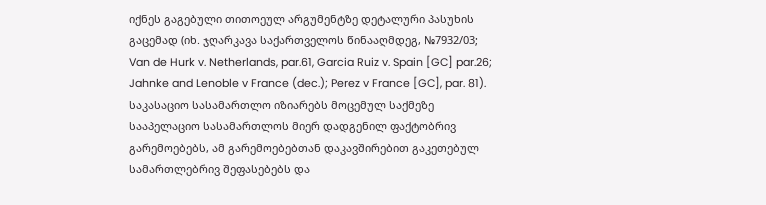იქნეს გაგებული თითოეულ არგუმენტზე დეტალური პასუხის გაცემად (იხ. ჯღარკავა საქართველოს წინააღმდეგ, №7932/03; Van de Hurk v. Netherlands, par.61, Garcia Ruiz v. Spain [GC] par.26; Jahnke and Lenoble v France (dec.); Perez v France [GC], par. 81).
საკასაციო სასამართლო იზიარებს მოცემულ საქმეზე სააპელაციო სასამართლოს მიერ დადგენილ ფაქტობრივ გარემოებებს, ამ გარემოებებთან დაკავშირებით გაკეთებულ სამართლებრივ შეფასებებს და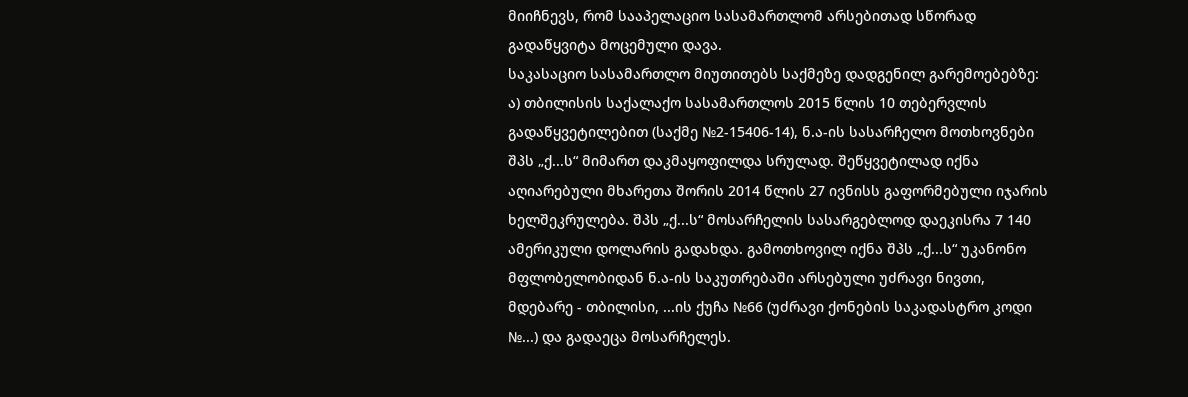მიიჩნევს, რომ სააპელაციო სასამართლომ არსებითად სწორად გადაწყვიტა მოცემული დავა.
საკასაციო სასამართლო მიუთითებს საქმეზე დადგენილ გარემოებებზე: ა) თბილისის საქალაქო სასამართლოს 2015 წლის 10 თებერვლის გადაწყვეტილებით (საქმე №2-15406-14), ნ.ა-ის სასარჩელო მოთხოვნები შპს „ქ...ს“ მიმართ დაკმაყოფილდა სრულად. შეწყვეტილად იქნა აღიარებული მხარეთა შორის 2014 წლის 27 ივნისს გაფორმებული იჯარის ხელშეკრულება. შპს „ქ...ს“ მოსარჩელის სასარგებლოდ დაეკისრა 7 140 ამერიკული დოლარის გადახდა. გამოთხოვილ იქნა შპს „ქ...ს“ უკანონო მფლობელობიდან ნ.ა-ის საკუთრებაში არსებული უძრავი ნივთი, მდებარე - თბილისი, ...ის ქუჩა №66 (უძრავი ქონების საკადასტრო კოდი №...) და გადაეცა მოსარჩელეს.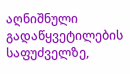აღნიშნული გადაწყვეტილების საფუძველზე,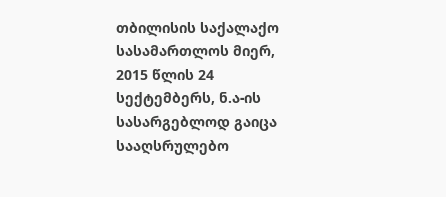თბილისის საქალაქო სასამართლოს მიერ, 2015 წლის 24 სექტემბერს, ნ.ა-ის სასარგებლოდ გაიცა სააღსრულებო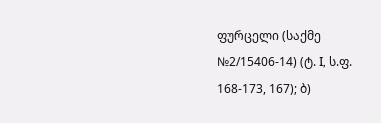ფურცელი (საქმე №2/15406-14) (ტ. I, ს.ფ. 168-173, 167); ბ)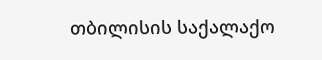თბილისის საქალაქო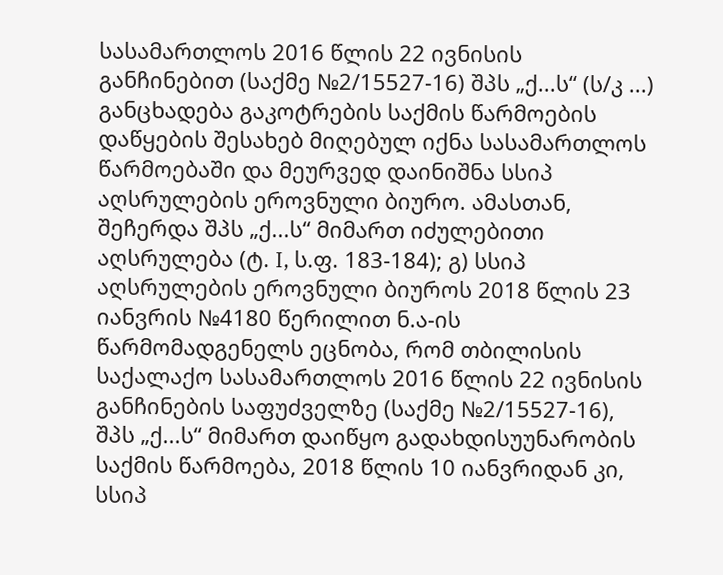სასამართლოს 2016 წლის 22 ივნისის განჩინებით (საქმე №2/15527-16) შპს „ქ...ს“ (ს/კ ...) განცხადება გაკოტრების საქმის წარმოების დაწყების შესახებ მიღებულ იქნა სასამართლოს წარმოებაში და მეურვედ დაინიშნა სსიპ აღსრულების ეროვნული ბიურო. ამასთან, შეჩერდა შპს „ქ...ს“ მიმართ იძულებითი აღსრულება (ტ. I, ს.ფ. 183-184); გ) სსიპ აღსრულების ეროვნული ბიუროს 2018 წლის 23 იანვრის №4180 წერილით ნ.ა-ის წარმომადგენელს ეცნობა, რომ თბილისის საქალაქო სასამართლოს 2016 წლის 22 ივნისის განჩინების საფუძველზე (საქმე №2/15527-16), შპს „ქ...ს“ მიმართ დაიწყო გადახდისუუნარობის საქმის წარმოება, 2018 წლის 10 იანვრიდან კი, სსიპ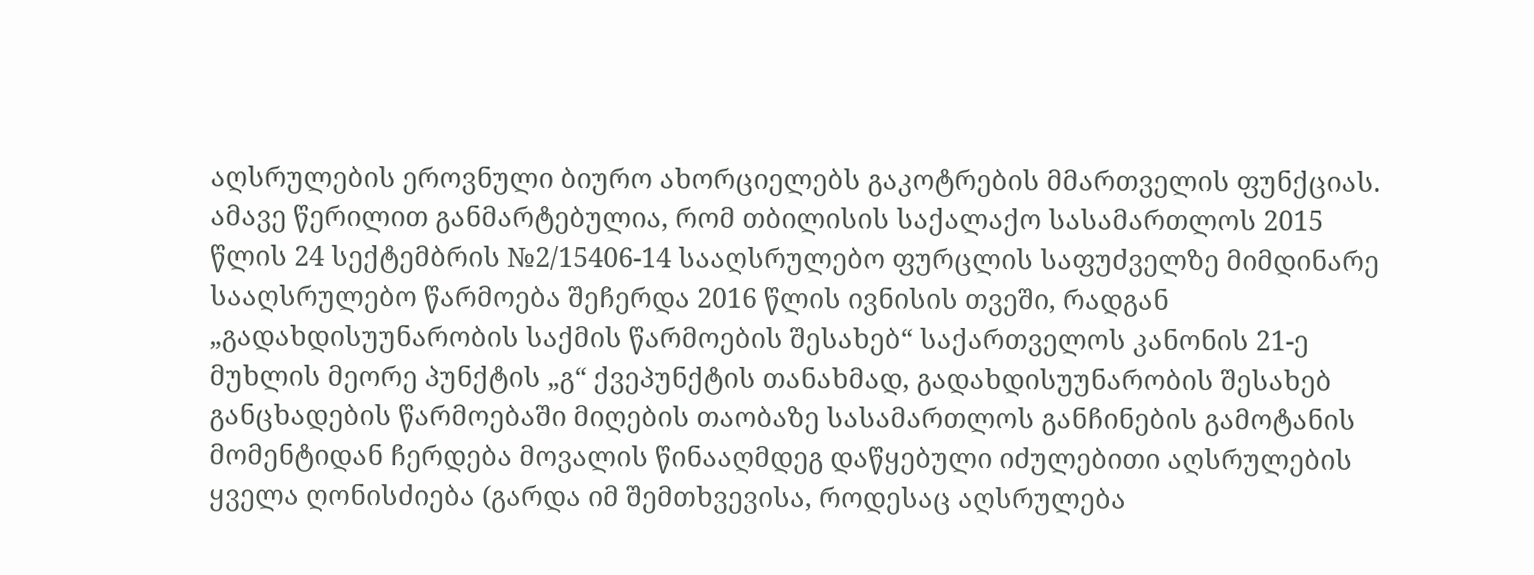აღსრულების ეროვნული ბიურო ახორციელებს გაკოტრების მმართველის ფუნქციას. ამავე წერილით განმარტებულია, რომ თბილისის საქალაქო სასამართლოს 2015 წლის 24 სექტემბრის №2/15406-14 სააღსრულებო ფურცლის საფუძველზე მიმდინარე სააღსრულებო წარმოება შეჩერდა 2016 წლის ივნისის თვეში, რადგან „გადახდისუუნარობის საქმის წარმოების შესახებ“ საქართველოს კანონის 21-ე მუხლის მეორე პუნქტის „გ“ ქვეპუნქტის თანახმად, გადახდისუუნარობის შესახებ განცხადების წარმოებაში მიღების თაობაზე სასამართლოს განჩინების გამოტანის მომენტიდან ჩერდება მოვალის წინააღმდეგ დაწყებული იძულებითი აღსრულების ყველა ღონისძიება (გარდა იმ შემთხვევისა, როდესაც აღსრულება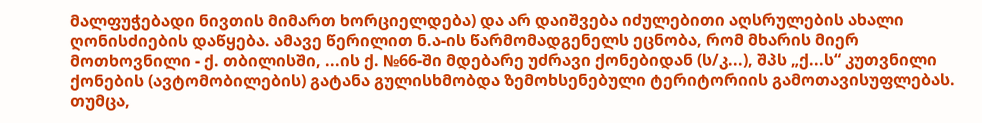მალფუჭებადი ნივთის მიმართ ხორციელდება) და არ დაიშვება იძულებითი აღსრულების ახალი ღონისძიების დაწყება. ამავე წერილით ნ.ა-ის წარმომადგენელს ეცნობა, რომ მხარის მიერ მოთხოვნილი - ქ. თბილისში, ...ის ქ. №66-ში მდებარე უძრავი ქონებიდან (ს/კ...), შპს „ქ...ს“ კუთვნილი ქონების (ავტომობილების) გატანა გულისხმობდა ზემოხსენებული ტერიტორიის გამოთავისუფლებას. თუმცა,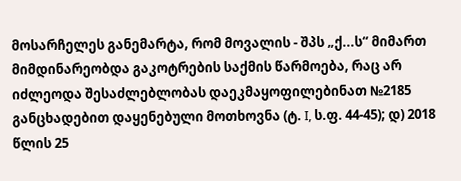მოსარჩელეს განემარტა, რომ მოვალის - შპს „ქ...ს“ მიმართ მიმდინარეობდა გაკოტრების საქმის წარმოება, რაც არ იძლეოდა შესაძლებლობას დაეკმაყოფილებინათ №2185 განცხადებით დაყენებული მოთხოვნა (ტ. I, ს.ფ. 44-45); დ) 2018 წლის 25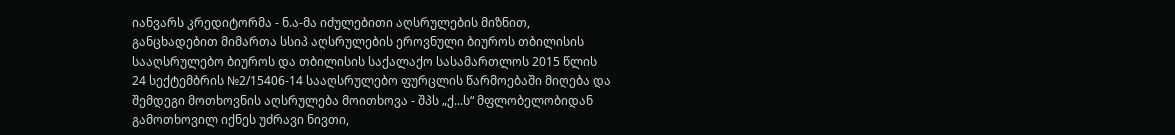იანვარს კრედიტორმა - ნ.ა-მა იძულებითი აღსრულების მიზნით, განცხადებით მიმართა სსიპ აღსრულების ეროვნული ბიუროს თბილისის სააღსრულებო ბიუროს და თბილისის საქალაქო სასამართლოს 2015 წლის 24 სექტემბრის №2/15406-14 სააღსრულებო ფურცლის წარმოებაში მიღება და შემდეგი მოთხოვნის აღსრულება მოითხოვა - შპს „ქ...ს“ მფლობელობიდან გამოთხოვილ იქნეს უძრავი ნივთი,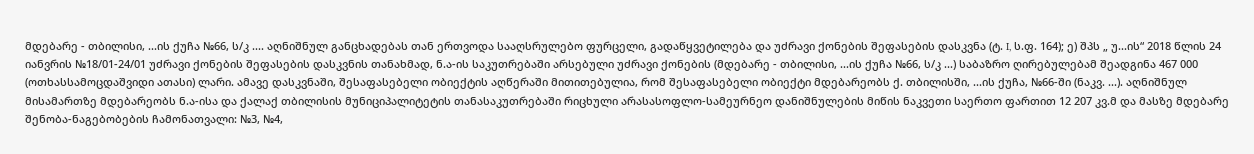მდებარე - თბილისი, ...ის ქუჩა №66, ს/კ .... აღნიშნულ განცხადებას თან ერთვოდა სააღსრულებო ფურცელი, გადაწყვეტილება და უძრავი ქონების შეფასების დასკვნა (ტ. I, ს.ფ. 164); ე) შპს „ უ...ის“ 2018 წლის 24 იანვრის №18/01-24/01 უძრავი ქონების შეფასების დასკვნის თანახმად, ნ.ა-ის საკუთრებაში არსებული უძრავი ქონების (მდებარე - თბილისი, ...ის ქუჩა №66, ს/კ ...) საბაზრო ღირებულებამ შეადგინა 467 000 (ოთხასსამოცდაშვიდი ათასი) ლარი. ამავე დასკვნაში, შესაფასებელი ობიექტის აღწერაში მითითებულია, რომ შესაფასებელი ობიექტი მდებარეობს ქ. თბილისში, ...ის ქუჩა, №66-ში (ნაკვ. ...). აღნიშნულ მისამართზე მდებარეობს ნ.ა-ისა და ქალაქ თბილისის მუნიციპალიტეტის თანასაკუთრებაში რიცხული არასასოფლო-სამეურნეო დანიშნულების მიწის ნაკვეთი საერთო ფართით 12 207 კვ.მ და მასზე მდებარე შენობა-ნაგებობების ჩამონათვალი: №3, №4,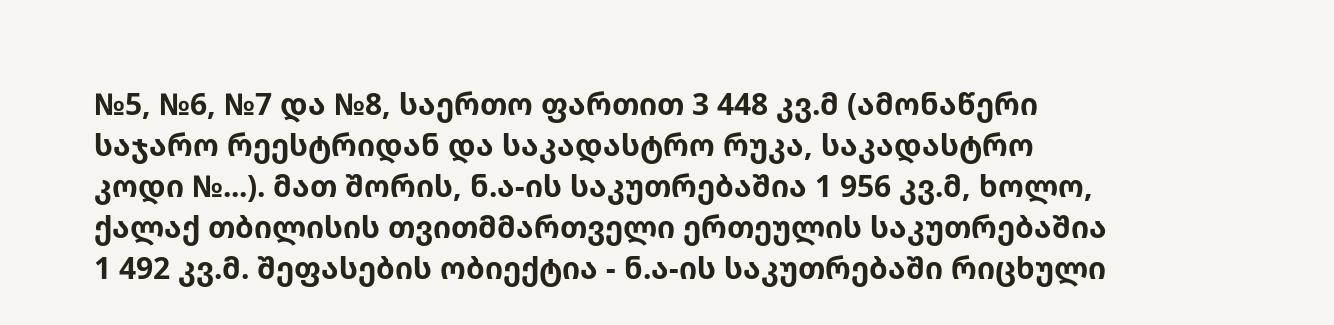№5, №6, №7 და №8, საერთო ფართით 3 448 კვ.მ (ამონაწერი საჯარო რეესტრიდან და საკადასტრო რუკა, საკადასტრო კოდი №...). მათ შორის, ნ.ა-ის საკუთრებაშია 1 956 კვ.მ, ხოლო, ქალაქ თბილისის თვითმმართველი ერთეულის საკუთრებაშია 1 492 კვ.მ. შეფასების ობიექტია - ნ.ა-ის საკუთრებაში რიცხული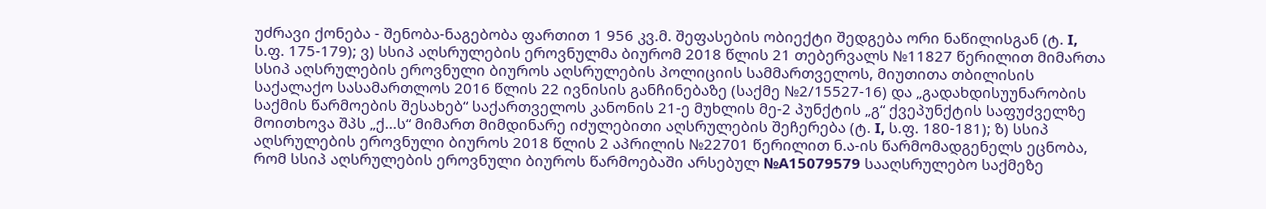უძრავი ქონება - შენობა-ნაგებობა ფართით 1 956 კვ.მ. შეფასების ობიექტი შედგება ორი ნაწილისგან (ტ. I, ს.ფ. 175-179); ვ) სსიპ აღსრულების ეროვნულმა ბიურომ 2018 წლის 21 თებერვალს №11827 წერილით მიმართა სსიპ აღსრულების ეროვნული ბიუროს აღსრულების პოლიციის სამმართველოს, მიუთითა თბილისის საქალაქო სასამართლოს 2016 წლის 22 ივნისის განჩინებაზე (საქმე №2/15527-16) და „გადახდისუუნარობის საქმის წარმოების შესახებ“ საქართველოს კანონის 21-ე მუხლის მე-2 პუნქტის „გ“ ქვეპუნქტის საფუძველზე მოითხოვა შპს „ქ...ს“ მიმართ მიმდინარე იძულებითი აღსრულების შეჩერება (ტ. I, ს.ფ. 180-181); ზ) სსიპ აღსრულების ეროვნული ბიუროს 2018 წლის 2 აპრილის №22701 წერილით ნ.ა-ის წარმომადგენელს ეცნობა, რომ სსიპ აღსრულების ეროვნული ბიუროს წარმოებაში არსებულ №A15079579 სააღსრულებო საქმეზე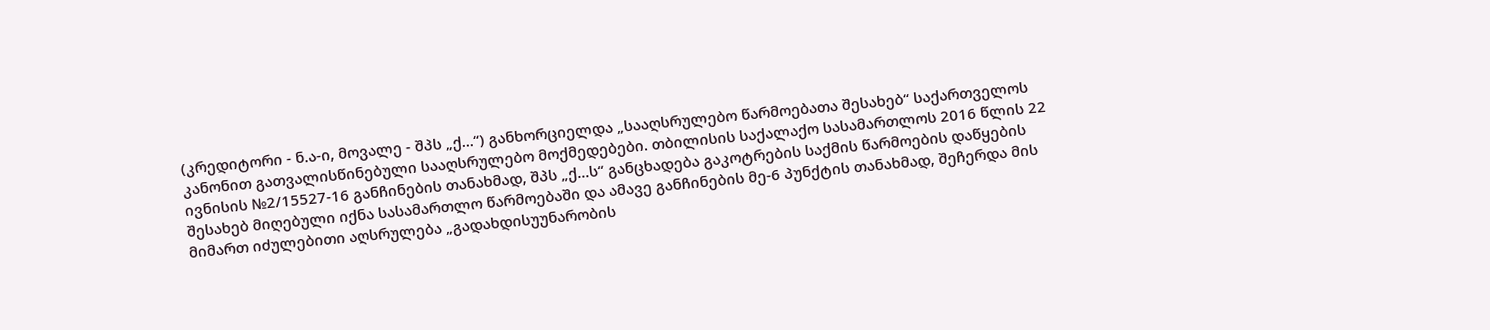(კრედიტორი - ნ.ა-ი, მოვალე - შპს „ქ...“) განხორციელდა „სააღსრულებო წარმოებათა შესახებ“ საქართველოს კანონით გათვალისწინებული სააღსრულებო მოქმედებები. თბილისის საქალაქო სასამართლოს 2016 წლის 22 ივნისის №2/15527-16 განჩინების თანახმად, შპს „ქ...ს“ განცხადება გაკოტრების საქმის წარმოების დაწყების შესახებ მიღებული იქნა სასამართლო წარმოებაში და ამავე განჩინების მე-6 პუნქტის თანახმად, შეჩერდა მის მიმართ იძულებითი აღსრულება „გადახდისუუნარობის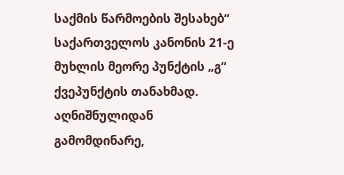საქმის წარმოების შესახებ“ საქართველოს კანონის 21-ე მუხლის მეორე პუნქტის „გ“ ქვეპუნქტის თანახმად. აღნიშნულიდან გამომდინარე,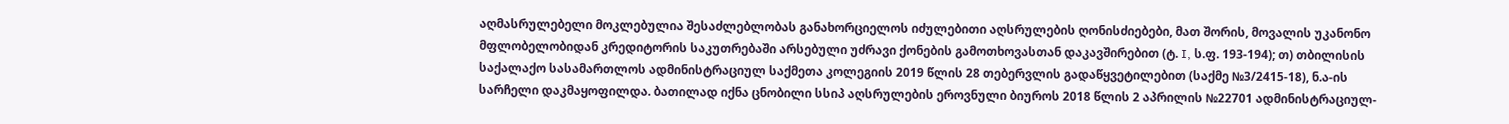აღმასრულებელი მოკლებულია შესაძლებლობას განახორციელოს იძულებითი აღსრულების ღონისძიებები, მათ შორის, მოვალის უკანონო მფლობელობიდან კრედიტორის საკუთრებაში არსებული უძრავი ქონების გამოთხოვასთან დაკავშირებით (ტ. I, ს.ფ. 193-194); თ) თბილისის საქალაქო სასამართლოს ადმინისტრაციულ საქმეთა კოლეგიის 2019 წლის 28 თებერვლის გადაწყვეტილებით (საქმე №3/2415-18), ნ.ა-ის სარჩელი დაკმაყოფილდა. ბათილად იქნა ცნობილი სსიპ აღსრულების ეროვნული ბიუროს 2018 წლის 2 აპრილის №22701 ადმინისტრაციულ-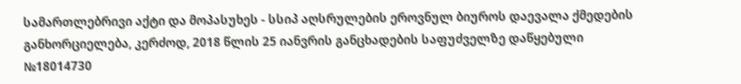სამართლებრივი აქტი და მოპასუხეს - სსიპ აღსრულების ეროვნულ ბიუროს დაევალა ქმედების განხორციელება, კერძოდ, 2018 წლის 25 იანვრის განცხადების საფუძველზე დაწყებული №18014730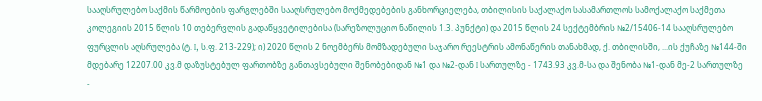სააღსრულებო საქმის წარმოების ფარგლებში სააღსრულებო მოქმედებების განხორციელება, თბილისის საქალაქო სასამართლოს სამოქალაქო საქმეთა კოლეგიის 2015 წლის 10 თებერვლის გადაწყვეტილებისა (სარეზოლუციო ნაწილის 1.3. პუნქტი) და 2015 წლის 24 სექტემბრის №2/15406-14 სააღსრულებო ფურცლის აღსრულება (ტ. I, ს.ფ. 213-229); ი) 2020 წლის 2 ნოემბერს მომზადებული საჯარო რეესტრის ამონაწერის თანახმად, ქ. თბილისში, ...ის ქუჩაზე №144-ში მდებარე 12207.00 კვ.მ დაზუსტებულ ფართობზე განთავსებული შენობებიდან №1 და №2-დან I სართულზე - 1743.93 კვ.მ-სა და შენობა №1-დან მე-2 სართულზე -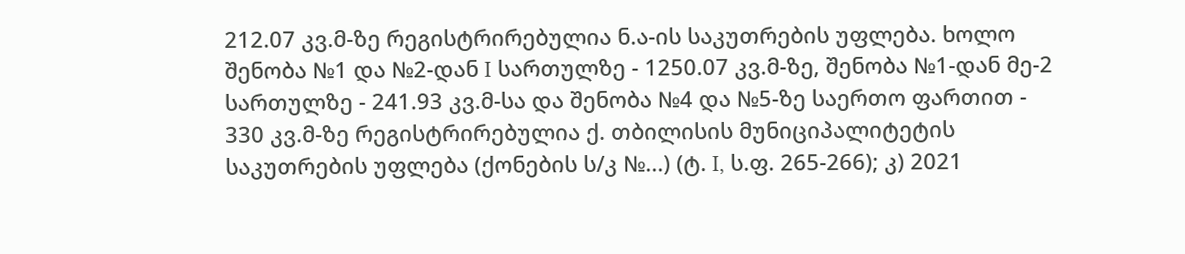212.07 კვ.მ-ზე რეგისტრირებულია ნ.ა-ის საკუთრების უფლება. ხოლო შენობა №1 და №2-დან I სართულზე - 1250.07 კვ.მ-ზე, შენობა №1-დან მე-2 სართულზე - 241.93 კვ.მ-სა და შენობა №4 და №5-ზე საერთო ფართით - 330 კვ.მ-ზე რეგისტრირებულია ქ. თბილისის მუნიციპალიტეტის საკუთრების უფლება (ქონების ს/კ №...) (ტ. I, ს.ფ. 265-266); კ) 2021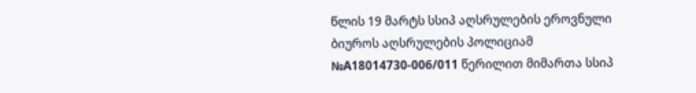წლის 19 მარტს სსიპ აღსრულების ეროვნული ბიუროს აღსრულების პოლიციამ №A18014730-006/011 წერილით მიმართა სსიპ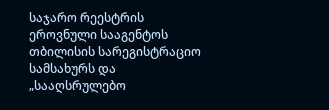საჯარო რეესტრის ეროვნული სააგენტოს თბილისის სარეგისტრაციო სამსახურს და „სააღსრულებო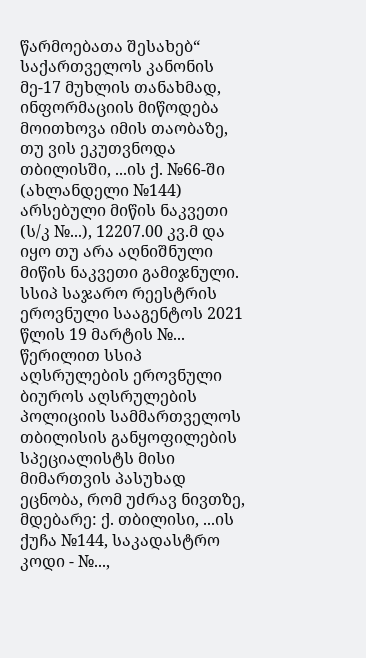წარმოებათა შესახებ“ საქართველოს კანონის მე-17 მუხლის თანახმად, ინფორმაციის მიწოდება მოითხოვა იმის თაობაზე, თუ ვის ეკუთვნოდა თბილისში, ...ის ქ. №66-ში (ახლანდელი №144) არსებული მიწის ნაკვეთი (ს/კ №...), 12207.00 კვ.მ და იყო თუ არა აღნიშნული მიწის ნაკვეთი გამიჯნული. სსიპ საჯარო რეესტრის ეროვნული სააგენტოს 2021 წლის 19 მარტის №... წერილით სსიპ აღსრულების ეროვნული ბიუროს აღსრულების პოლიციის სამმართველოს თბილისის განყოფილების სპეციალისტს მისი მიმართვის პასუხად ეცნობა, რომ უძრავ ნივთზე, მდებარე: ქ. თბილისი, ...ის ქუჩა №144, საკადასტრო კოდი - №...,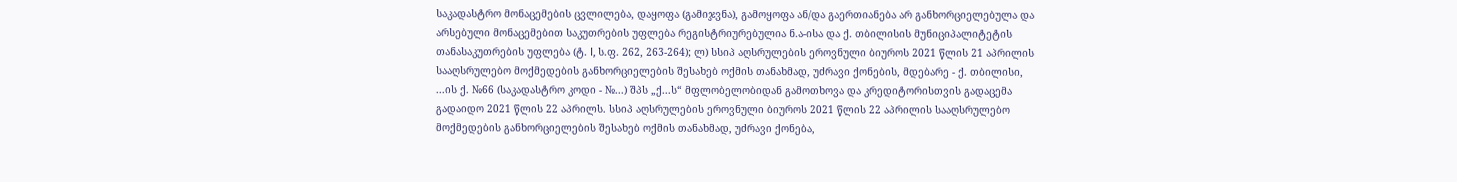საკადასტრო მონაცემების ცვლილება, დაყოფა (გამიჯვნა), გამოყოფა ან/და გაერთიანება არ განხორციელებულა და არსებული მონაცემებით საკუთრების უფლება რეგისტრიურებულია ნ.ა-ისა და ქ. თბილისის მუნიციპალიტეტის თანასაკუთრების უფლება (ტ. I, ს.ფ. 262, 263-264); ლ) სსიპ აღსრულების ეროვნული ბიუროს 2021 წლის 21 აპრილის სააღსრულებო მოქმედების განხორციელების შესახებ ოქმის თანახმად, უძრავი ქონების, მდებარე - ქ. თბილისი, ...ის ქ. №66 (საკადასტრო კოდი - №...) შპს „ქ...ს“ მფლობელობიდან გამოთხოვა და კრედიტორისთვის გადაცემა გადაიდო 2021 წლის 22 აპრილს. სსიპ აღსრულების ეროვნული ბიუროს 2021 წლის 22 აპრილის სააღსრულებო მოქმედების განხორციელების შესახებ ოქმის თანახმად, უძრავი ქონება,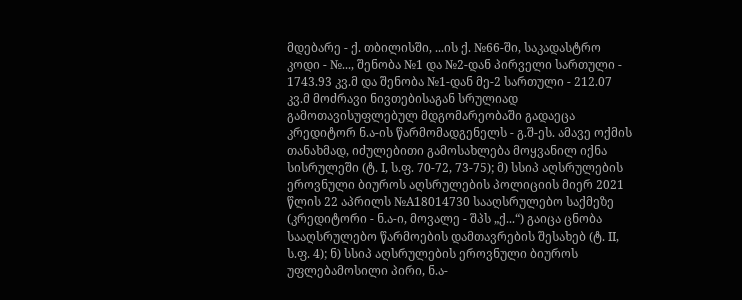მდებარე - ქ. თბილისში, ...ის ქ. №66-ში, საკადასტრო კოდი - №..., შენობა №1 და №2-დან პირველი სართული - 1743.93 კვ.მ და შენობა №1-დან მე-2 სართული - 212.07 კვ.მ მოძრავი ნივთებისაგან სრულიად გამოთავისუფლებულ მდგომარეობაში გადაეცა კრედიტორ ნ.ა-ის წარმომადგენელს - გ.შ-ეს. ამავე ოქმის თანახმად, იძულებითი გამოსახლება მოყვანილ იქნა სისრულეში (ტ. I, ს.ფ. 70-72, 73-75); მ) სსიპ აღსრულების ეროვნული ბიუროს აღსრულების პოლიციის მიერ 2021 წლის 22 აპრილს №A18014730 სააღსრულებო საქმეზე (კრედიტორი - ნ.ა-ი, მოვალე - შპს „ქ...“) გაიცა ცნობა სააღსრულებო წარმოების დამთავრების შესახებ (ტ. II, ს.ფ. 4); ნ) სსიპ აღსრულების ეროვნული ბიუროს უფლებამოსილი პირი, ნ.ა-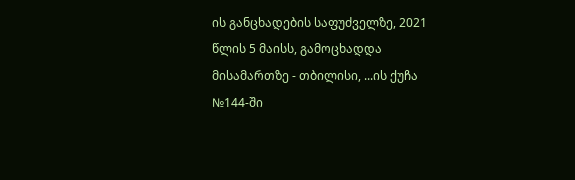ის განცხადების საფუძველზე, 2021 წლის 5 მაისს, გამოცხადდა მისამართზე - თბილისი, ...ის ქუჩა №144-ში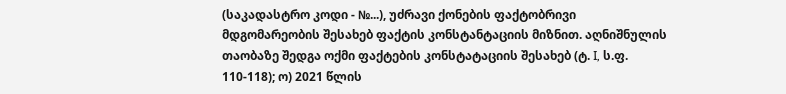(საკადასტრო კოდი - №...), უძრავი ქონების ფაქტობრივი მდგომარეობის შესახებ ფაქტის კონსტანტაციის მიზნით. აღნიშნულის თაობაზე შედგა ოქმი ფაქტების კონსტატაციის შესახებ (ტ. I, ს.ფ. 110-118); ო) 2021 წლის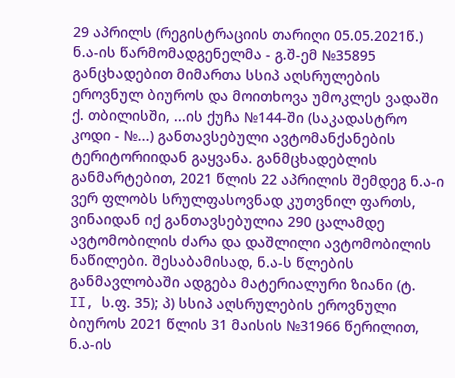29 აპრილს (რეგისტრაციის თარიღი 05.05.2021წ.) ნ.ა-ის წარმომადგენელმა - გ.შ-ემ №35895 განცხადებით მიმართა სსიპ აღსრულების ეროვნულ ბიუროს და მოითხოვა უმოკლეს ვადაში ქ. თბილისში, ...ის ქუჩა №144-ში (საკადასტრო კოდი - №...) განთავსებული ავტომანქანების ტერიტორიიდან გაყვანა. განმცხადებლის განმარტებით, 2021 წლის 22 აპრილის შემდეგ ნ.ა-ი ვერ ფლობს სრულფასოვნად კუთვნილ ფართს, ვინაიდან იქ განთავსებულია 290 ცალამდე ავტომობილის ძარა და დაშლილი ავტომობილის ნაწილები. შესაბამისად, ნ.ა-ს წლების განმავლობაში ადგება მატერიალური ზიანი (ტ. II, ს.ფ. 35); პ) სსიპ აღსრულების ეროვნული ბიუროს 2021 წლის 31 მაისის №31966 წერილით, ნ.ა-ის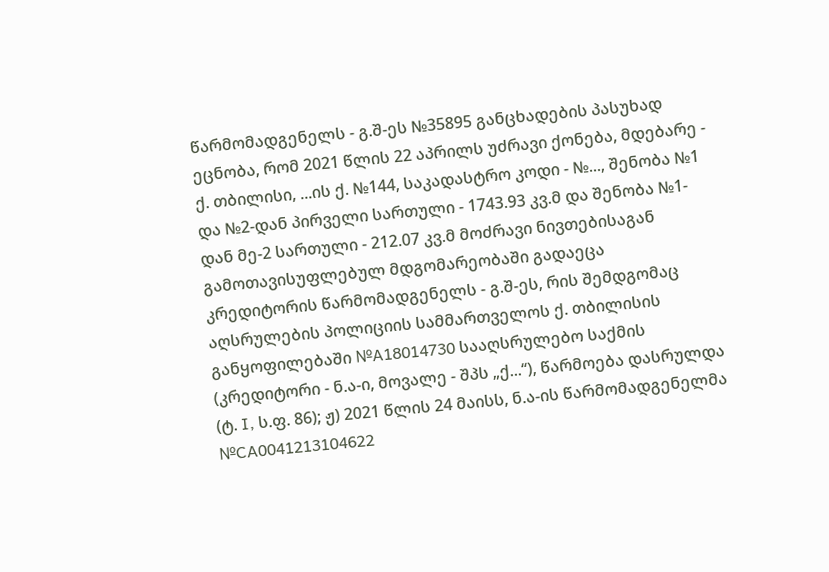წარმომადგენელს - გ.შ-ეს №35895 განცხადების პასუხად ეცნობა, რომ 2021 წლის 22 აპრილს უძრავი ქონება, მდებარე - ქ. თბილისი, ...ის ქ. №144, საკადასტრო კოდი - №..., შენობა №1 და №2-დან პირველი სართული - 1743.93 კვ.მ და შენობა №1-დან მე-2 სართული - 212.07 კვ.მ მოძრავი ნივთებისაგან გამოთავისუფლებულ მდგომარეობაში გადაეცა კრედიტორის წარმომადგენელს - გ.შ-ეს, რის შემდგომაც აღსრულების პოლიციის სამმართველოს ქ. თბილისის განყოფილებაში №A18014730 სააღსრულებო საქმის (კრედიტორი - ნ.ა-ი, მოვალე - შპს „ქ...‘‘), წარმოება დასრულდა (ტ. I, ს.ფ. 86); ჟ) 2021 წლის 24 მაისს, ნ.ა-ის წარმომადგენელმა №CA0041213104622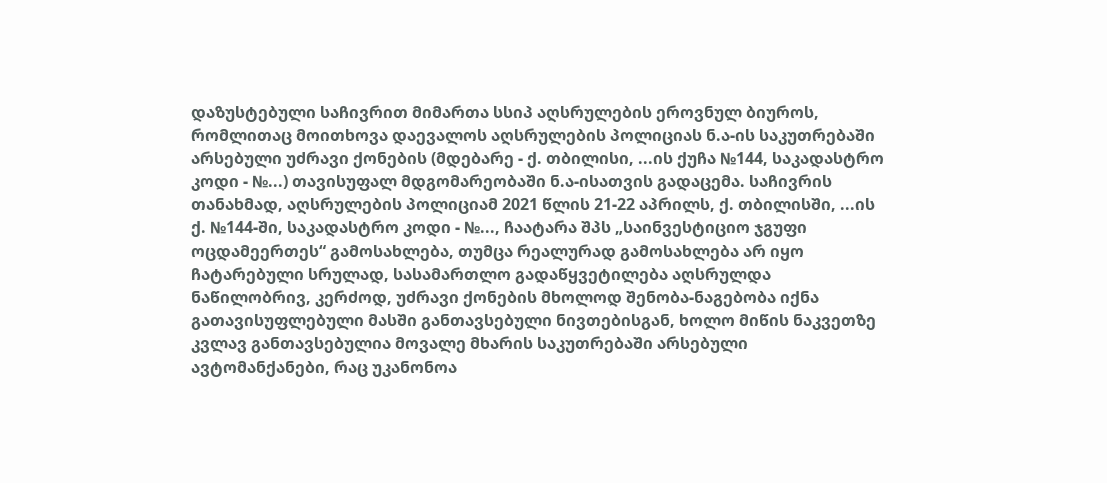დაზუსტებული საჩივრით მიმართა სსიპ აღსრულების ეროვნულ ბიუროს, რომლითაც მოითხოვა დაევალოს აღსრულების პოლიციას ნ.ა-ის საკუთრებაში არსებული უძრავი ქონების (მდებარე - ქ. თბილისი, ...ის ქუჩა №144, საკადასტრო კოდი - №...) თავისუფალ მდგომარეობაში ნ.ა-ისათვის გადაცემა. საჩივრის თანახმად, აღსრულების პოლიციამ 2021 წლის 21-22 აპრილს, ქ. თბილისში, ...ის ქ. №144-ში, საკადასტრო კოდი - №..., ჩაატარა შპს „საინვესტიციო ჯგუფი ოცდამეერთეს“ გამოსახლება, თუმცა რეალურად გამოსახლება არ იყო ჩატარებული სრულად, სასამართლო გადაწყვეტილება აღსრულდა ნაწილობრივ, კერძოდ, უძრავი ქონების მხოლოდ შენობა-ნაგებობა იქნა გათავისუფლებული მასში განთავსებული ნივთებისგან, ხოლო მიწის ნაკვეთზე კვლავ განთავსებულია მოვალე მხარის საკუთრებაში არსებული ავტომანქანები, რაც უკანონოა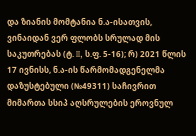და ზიანის მომტანია ნ.ა-ისათვის, ვინაიდან ვერ ფლობს სრულად მის საკუთრებას (ტ. II, ს.ფ. 5-16); რ) 2021 წლის 17 ივნისს, ნ.ა-ის წარმომადგენელმა დაზუსტებული (№49311) საჩივრით მიმართა სსიპ აღსრულების ეროვნულ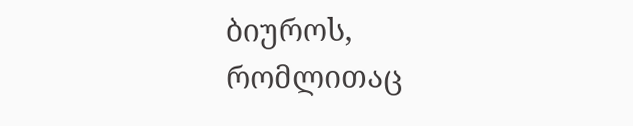ბიუროს, რომლითაც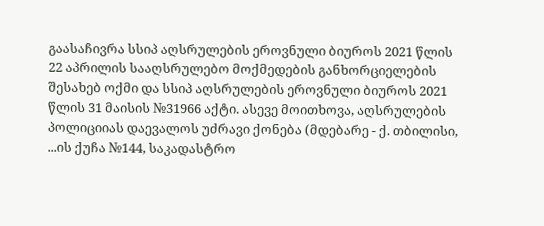გაასაჩივრა სსიპ აღსრულების ეროვნული ბიუროს 2021 წლის 22 აპრილის სააღსრულებო მოქმედების განხორციელების შესახებ ოქმი და სსიპ აღსრულების ეროვნული ბიუროს 2021 წლის 31 მაისის №31966 აქტი. ასევე მოითხოვა, აღსრულების პოლიციიას დაევალოს უძრავი ქონება (მდებარე - ქ. თბილისი, ...ის ქუჩა №144, საკადასტრო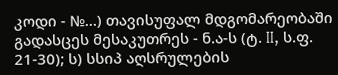კოდი - №...) თავისუფალ მდგომარეობაში გადასცეს მესაკუთრეს - ნ.ა-ს (ტ. II, ს.ფ. 21-30); ს) სსიპ აღსრულების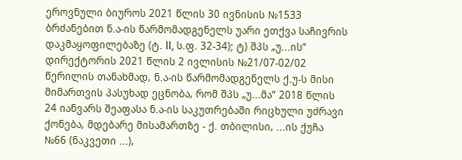ეროვნული ბიუროს 2021 წლის 30 ივნისის №1533 ბრძანებით ნ.ა-ის წარმომადგენელს უარი ეთქვა საჩივრის დაკმაყოფილებაზე (ტ. II, ს.ფ. 32-34); ტ) შპს „უ...ის“ დირექტორის 2021 წლის 2 ივლისის №21/07-02/02 წერილის თანახმად, ნ.ა-ის წარმომადგენელს ქ.უ-ს მისი მიმართვის პასუხად ეცნობა, რომ შპს „უ...მა“ 2018 წლის 24 იანვარს შეაფასა ნ.ა-ის საკუთრებაში რიცხული უძრავი ქონება, მდებარე მისამართზე - ქ. თბილისი, ...ის ქუჩა №66 (ნაკვეთი ...),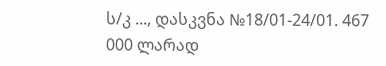ს/კ ..., დასკვნა №18/01-24/01. 467 000 ლარად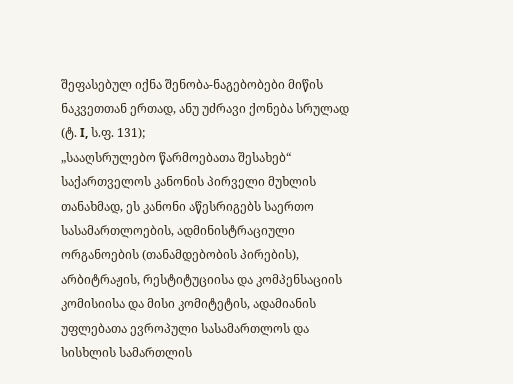შეფასებულ იქნა შენობა-ნაგებობები მიწის ნაკვეთთან ერთად, ანუ უძრავი ქონება სრულად (ტ. I, ს.ფ. 131);
„სააღსრულებო წარმოებათა შესახებ“ საქართველოს კანონის პირველი მუხლის თანახმად, ეს კანონი აწესრიგებს საერთო სასამართლოების, ადმინისტრაციული ორგანოების (თანამდებობის პირების), არბიტრაჟის, რესტიტუციისა და კომპენსაციის კომისიისა და მისი კომიტეტის, ადამიანის უფლებათა ევროპული სასამართლოს და სისხლის სამართლის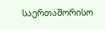საერთაშორისო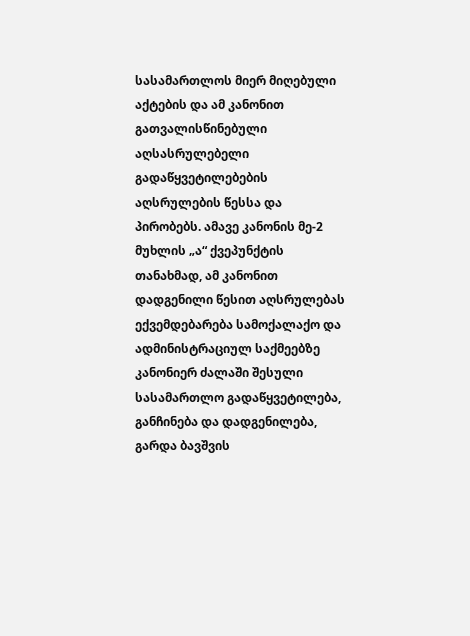სასამართლოს მიერ მიღებული აქტების და ამ კანონით გათვალისწინებული აღსასრულებელი გადაწყვეტილებების აღსრულების წესსა და პირობებს. ამავე კანონის მე-2 მუხლის „ა“ ქვეპუნქტის თანახმად, ამ კანონით დადგენილი წესით აღსრულებას ექვემდებარება სამოქალაქო და ადმინისტრაციულ საქმეებზე კანონიერ ძალაში შესული სასამართლო გადაწყვეტილება, განჩინება და დადგენილება, გარდა ბავშვის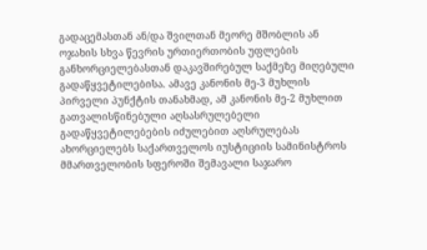გადაცემასთან ან/და შვილთან მეორე მშობლის ან ოჯახის სხვა წევრის ურთიერთობის უფლების განხორციელებასთან დაკავშირებულ საქმეზე მიღებული გადაწყვეტილებისა. ამავე კანონის მე-3 მუხლის პირველი პუნქტის თანახმად, ამ კანონის მე-2 მუხლით გათვალისწინებული აღსასრულებელი გადაწყვეტილებების იძულებით აღსრულებას ახორციელებს საქართველოს იუსტიციის სამინისტროს მმართველობის სფეროში შემავალი საჯარო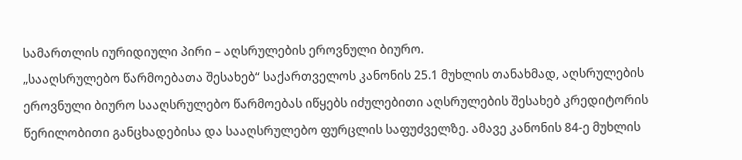სამართლის იურიდიული პირი – აღსრულების ეროვნული ბიურო.
„სააღსრულებო წარმოებათა შესახებ“ საქართველოს კანონის 25.1 მუხლის თანახმად, აღსრულების ეროვნული ბიურო სააღსრულებო წარმოებას იწყებს იძულებითი აღსრულების შესახებ კრედიტორის წერილობითი განცხადებისა და სააღსრულებო ფურცლის საფუძველზე. ამავე კანონის 84-ე მუხლის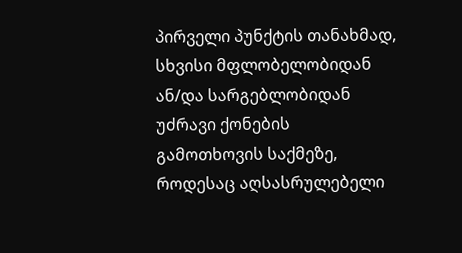პირველი პუნქტის თანახმად, სხვისი მფლობელობიდან ან/და სარგებლობიდან უძრავი ქონების გამოთხოვის საქმეზე, როდესაც აღსასრულებელი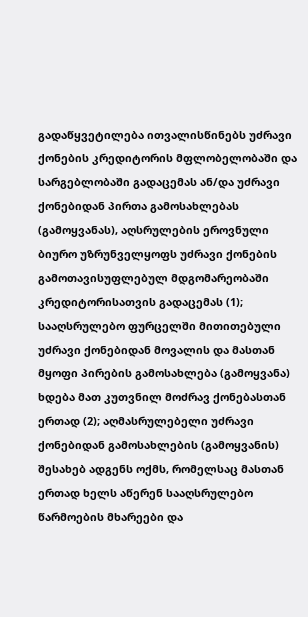გადაწყვეტილება ითვალისწინებს უძრავი ქონების კრედიტორის მფლობელობაში და სარგებლობაში გადაცემას ან/და უძრავი ქონებიდან პირთა გამოსახლებას (გამოყვანას), აღსრულების ეროვნული ბიურო უზრუნველყოფს უძრავი ქონების გამოთავისუფლებულ მდგომარეობაში კრედიტორისათვის გადაცემას (1); სააღსრულებო ფურცელში მითითებული უძრავი ქონებიდან მოვალის და მასთან მყოფი პირების გამოსახლება (გამოყვანა) ხდება მათ კუთვნილ მოძრავ ქონებასთან ერთად (2); აღმასრულებელი უძრავი ქონებიდან გამოსახლების (გამოყვანის) შესახებ ადგენს ოქმს, რომელსაც მასთან ერთად ხელს აწერენ სააღსრულებო წარმოების მხარეები და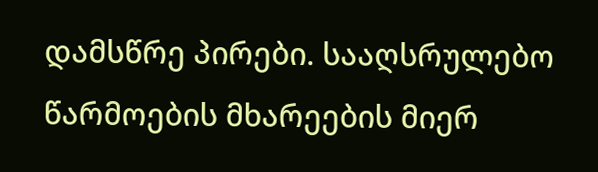დამსწრე პირები. სააღსრულებო წარმოების მხარეების მიერ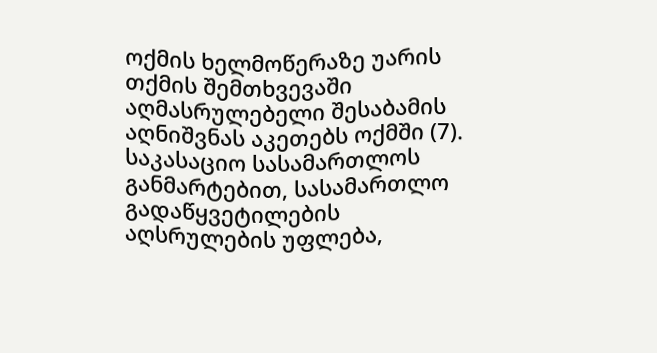ოქმის ხელმოწერაზე უარის თქმის შემთხვევაში აღმასრულებელი შესაბამის აღნიშვნას აკეთებს ოქმში (7).
საკასაციო სასამართლოს განმარტებით, სასამართლო გადაწყვეტილების აღსრულების უფლება,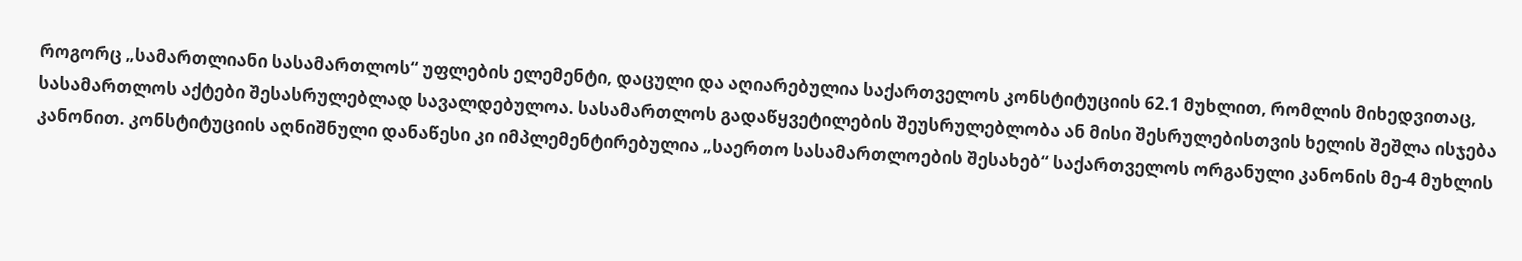როგორც „სამართლიანი სასამართლოს“ უფლების ელემენტი, დაცული და აღიარებულია საქართველოს კონსტიტუციის 62.1 მუხლით, რომლის მიხედვითაც, სასამართლოს აქტები შესასრულებლად სავალდებულოა. სასამართლოს გადაწყვეტილების შეუსრულებლობა ან მისი შესრულებისთვის ხელის შეშლა ისჯება კანონით. კონსტიტუციის აღნიშნული დანაწესი კი იმპლემენტირებულია „საერთო სასამართლოების შესახებ“ საქართველოს ორგანული კანონის მე-4 მუხლის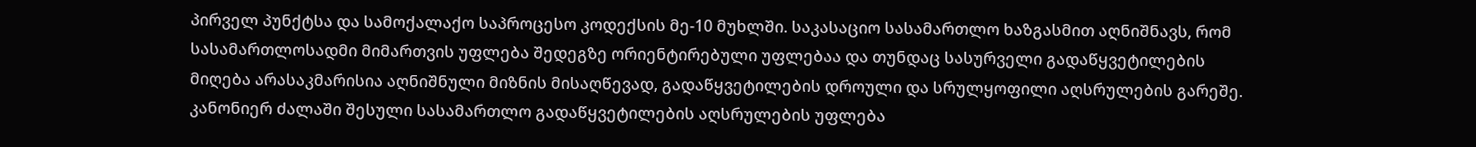პირველ პუნქტსა და სამოქალაქო საპროცესო კოდექსის მე-10 მუხლში. საკასაციო სასამართლო ხაზგასმით აღნიშნავს, რომ სასამართლოსადმი მიმართვის უფლება შედეგზე ორიენტირებული უფლებაა და თუნდაც სასურველი გადაწყვეტილების მიღება არასაკმარისია აღნიშნული მიზნის მისაღწევად, გადაწყვეტილების დროული და სრულყოფილი აღსრულების გარეშე. კანონიერ ძალაში შესული სასამართლო გადაწყვეტილების აღსრულების უფლება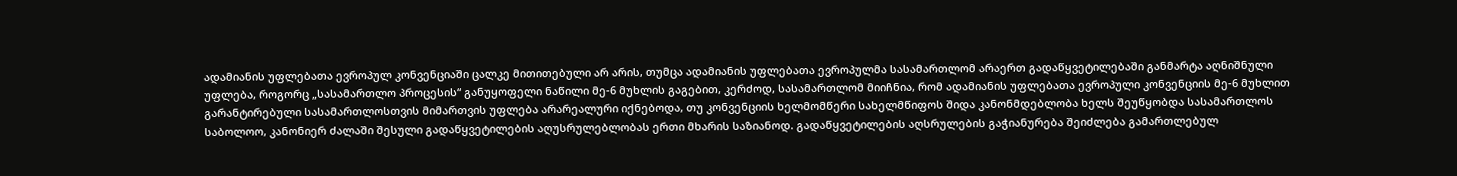ადამიანის უფლებათა ევროპულ კონვენციაში ცალკე მითითებული არ არის, თუმცა ადამიანის უფლებათა ევროპულმა სასამართლომ არაერთ გადაწყვეტილებაში განმარტა აღნიშნული უფლება, როგორც „სასამართლო პროცესის“ განუყოფელი ნაწილი მე-6 მუხლის გაგებით, კერძოდ, სასამართლომ მიიჩნია, რომ ადამიანის უფლებათა ევროპული კონვენციის მე-6 მუხლით გარანტირებული სასამართლოსთვის მიმართვის უფლება არარეალური იქნებოდა, თუ კონვენციის ხელმომწერი სახელმწიფოს შიდა კანონმდებლობა ხელს შეუწყობდა სასამართლოს საბოლოო, კანონიერ ძალაში შესული გადაწყვეტილების აღუსრულებლობას ერთი მხარის საზიანოდ. გადაწყვეტილების აღსრულების გაჭიანურება შეიძლება გამართლებულ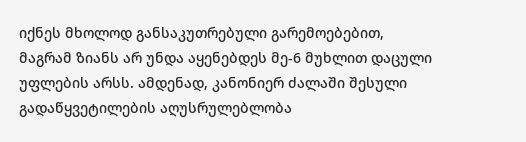იქნეს მხოლოდ განსაკუთრებული გარემოებებით, მაგრამ ზიანს არ უნდა აყენებდეს მე-6 მუხლით დაცული უფლების არსს. ამდენად, კანონიერ ძალაში შესული გადაწყვეტილების აღუსრულებლობა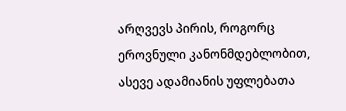არღვევს პირის, როგორც ეროვნული კანონმდებლობით, ასევე ადამიანის უფლებათა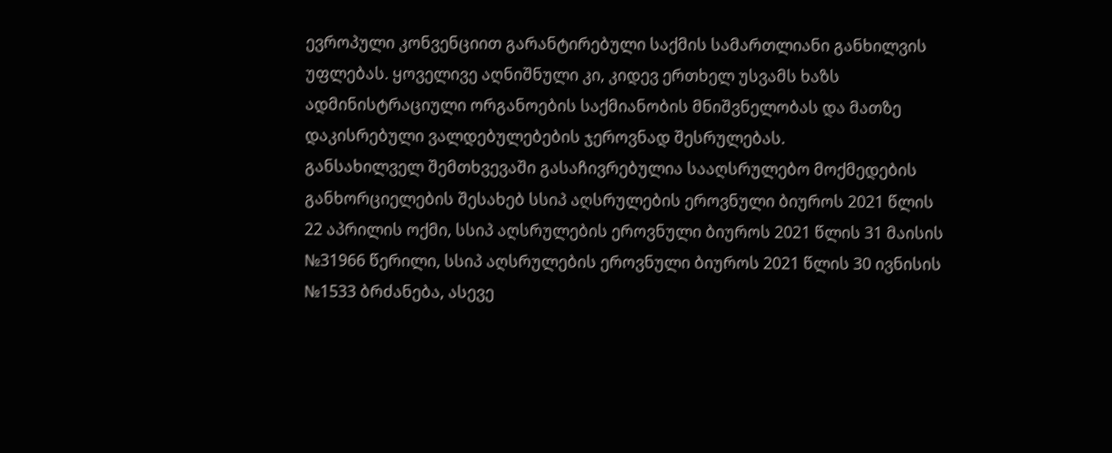ევროპული კონვენციით გარანტირებული საქმის სამართლიანი განხილვის უფლებას. ყოველივე აღნიშნული კი, კიდევ ერთხელ უსვამს ხაზს ადმინისტრაციული ორგანოების საქმიანობის მნიშვნელობას და მათზე დაკისრებული ვალდებულებების ჯეროვნად შესრულებას.
განსახილველ შემთხვევაში გასაჩივრებულია სააღსრულებო მოქმედების განხორციელების შესახებ სსიპ აღსრულების ეროვნული ბიუროს 2021 წლის 22 აპრილის ოქმი, სსიპ აღსრულების ეროვნული ბიუროს 2021 წლის 31 მაისის №31966 წერილი, სსიპ აღსრულების ეროვნული ბიუროს 2021 წლის 30 ივნისის №1533 ბრძანება, ასევე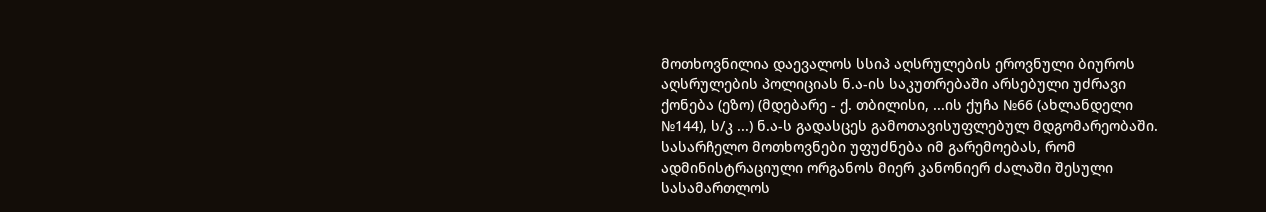მოთხოვნილია დაევალოს სსიპ აღსრულების ეროვნული ბიუროს აღსრულების პოლიციას ნ.ა-ის საკუთრებაში არსებული უძრავი ქონება (ეზო) (მდებარე - ქ. თბილისი, ...ის ქუჩა №66 (ახლანდელი №144), ს/კ ...) ნ.ა-ს გადასცეს გამოთავისუფლებულ მდგომარეობაში. სასარჩელო მოთხოვნები უფუძნება იმ გარემოებას, რომ ადმინისტრაციული ორგანოს მიერ კანონიერ ძალაში შესული სასამართლოს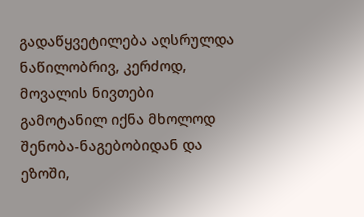გადაწყვეტილება აღსრულდა ნაწილობრივ, კერძოდ, მოვალის ნივთები გამოტანილ იქნა მხოლოდ შენობა-ნაგებობიდან და ეზოში,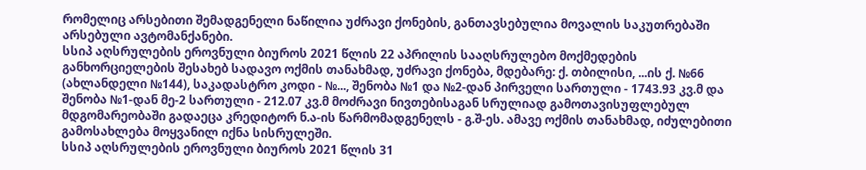რომელიც არსებითი შემადგენელი ნაწილია უძრავი ქონების, განთავსებულია მოვალის საკუთრებაში არსებული ავტომანქანები.
სსიპ აღსრულების ეროვნული ბიუროს 2021 წლის 22 აპრილის სააღსრულებო მოქმედების განხორციელების შესახებ სადავო ოქმის თანახმად, უძრავი ქონება, მდებარე: ქ. თბილისი, ...ის ქ. №66 (ახლანდელი №144), საკადასტრო კოდი - №..., შენობა №1 და №2-დან პირველი სართული - 1743.93 კვ.მ და შენობა №1-დან მე-2 სართული - 212.07 კვ.მ მოძრავი ნივთებისაგან სრულიად გამოთავისუფლებულ მდგომარეობაში გადაეცა კრედიტორ ნ.ა-ის წარმომადგენელს - გ.შ-ეს. ამავე ოქმის თანახმად, იძულებითი გამოსახლება მოყვანილ იქნა სისრულეში.
სსიპ აღსრულების ეროვნული ბიუროს 2021 წლის 31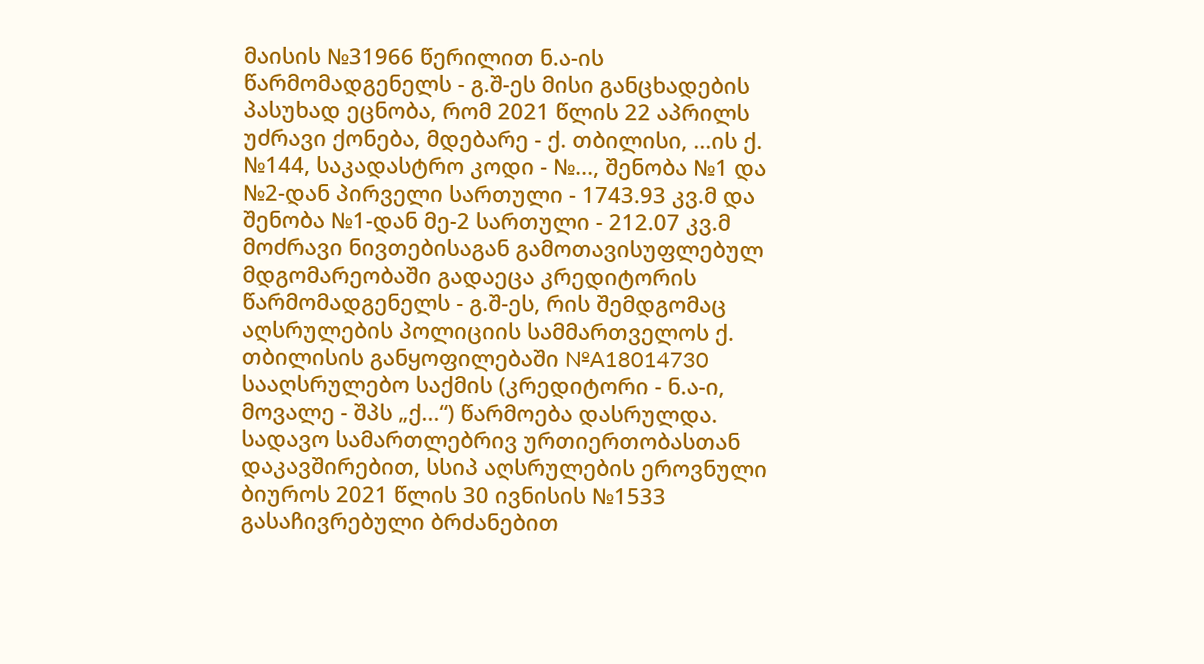მაისის №31966 წერილით ნ.ა-ის წარმომადგენელს - გ.შ-ეს მისი განცხადების პასუხად ეცნობა, რომ 2021 წლის 22 აპრილს უძრავი ქონება, მდებარე - ქ. თბილისი, ...ის ქ. №144, საკადასტრო კოდი - №..., შენობა №1 და №2-დან პირველი სართული - 1743.93 კვ.მ და შენობა №1-დან მე-2 სართული - 212.07 კვ.მ მოძრავი ნივთებისაგან გამოთავისუფლებულ მდგომარეობაში გადაეცა კრედიტორის წარმომადგენელს - გ.შ-ეს, რის შემდგომაც აღსრულების პოლიციის სამმართველოს ქ. თბილისის განყოფილებაში №A18014730 სააღსრულებო საქმის (კრედიტორი - ნ.ა-ი, მოვალე - შპს „ქ...“) წარმოება დასრულდა.
სადავო სამართლებრივ ურთიერთობასთან დაკავშირებით, სსიპ აღსრულების ეროვნული ბიუროს 2021 წლის 30 ივნისის №1533 გასაჩივრებული ბრძანებით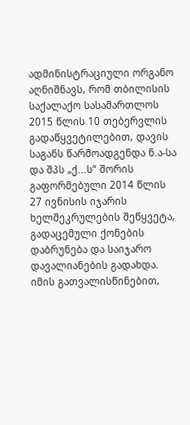ადმინისტრაციული ორგანო აღნიშნავს, რომ თბილისის საქალაქო სასამართლოს 2015 წლის 10 თებერვლის გადაწყვეტილებით, დავის საგანს წარმოადგენდა ნ.ა-სა და შპს „ქ...ს“ შორის გაფორმებული 2014 წლის 27 ივნისის იჯარის ხელშეკრულების შეწყვეტა, გადაცემული ქონების დაბრუნება და საიჯარო დავალიანების გადახდა. იმის გათვალისწინებით,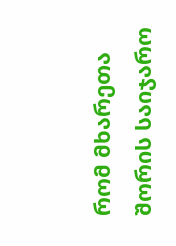რომ მხარეთა შორის საიჯარო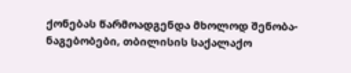ქონებას წარმოადგენდა მხოლოდ შენობა-ნაგებობები, თბილისის საქალაქო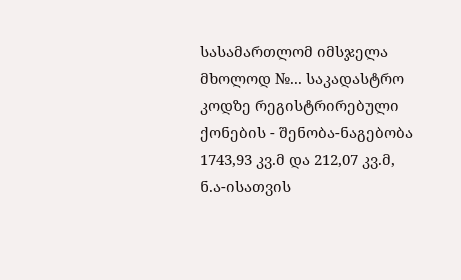სასამართლომ იმსჯელა მხოლოდ №... საკადასტრო კოდზე რეგისტრირებული ქონების - შენობა-ნაგებობა 1743,93 კვ.მ და 212,07 კვ.მ, ნ.ა-ისათვის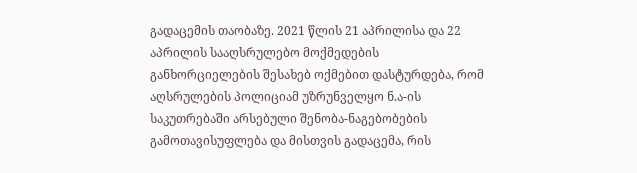გადაცემის თაობაზე. 2021 წლის 21 აპრილისა და 22 აპრილის სააღსრულებო მოქმედების განხორციელების შესახებ ოქმებით დასტურდება, რომ აღსრულების პოლიციამ უზრუნველყო ნ.ა-ის საკუთრებაში არსებული შენობა-ნაგებობების გამოთავისუფლება და მისთვის გადაცემა, რის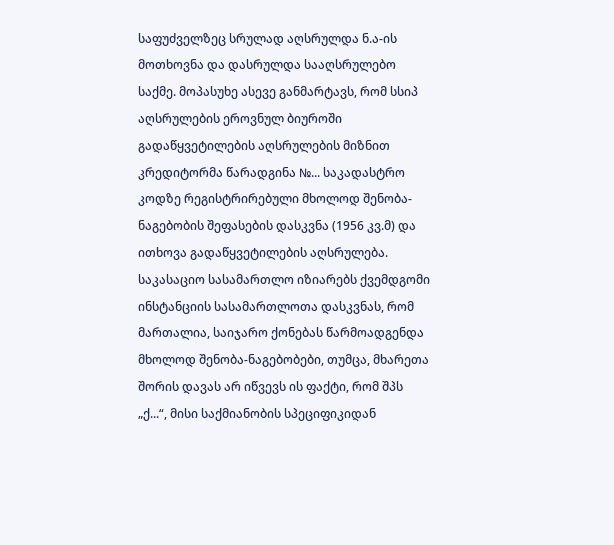საფუძველზეც სრულად აღსრულდა ნ.ა-ის მოთხოვნა და დასრულდა სააღსრულებო საქმე. მოპასუხე ასევე განმარტავს, რომ სსიპ აღსრულების ეროვნულ ბიუროში გადაწყვეტილების აღსრულების მიზნით კრედიტორმა წარადგინა №... საკადასტრო კოდზე რეგისტრირებული მხოლოდ შენობა-ნაგებობის შეფასების დასკვნა (1956 კვ.მ) და ითხოვა გადაწყვეტილების აღსრულება.
საკასაციო სასამართლო იზიარებს ქვემდგომი ინსტანციის სასამართლოთა დასკვნას, რომ მართალია, საიჯარო ქონებას წარმოადგენდა მხოლოდ შენობა-ნაგებობები, თუმცა, მხარეთა შორის დავას არ იწვევს ის ფაქტი, რომ შპს „ქ...“, მისი საქმიანობის სპეციფიკიდან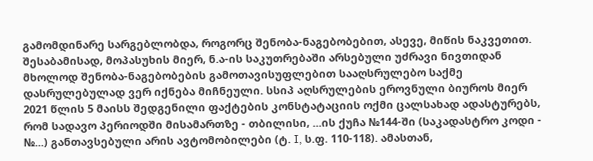გამომდინარე სარგებლობდა, როგორც შენობა-ნაგებობებით, ასევე, მიწის ნაკვეთით. შესაბამისად, მოპასუხის მიერ, ნ.ა-ის საკუთრებაში არსებული უძრავი ნივთიდან მხოლოდ შენობა-ნაგებობების გამოთავისუფლებით სააღსრულებო საქმე დასრულებულად ვერ იქნება მიჩნეული. სსიპ აღსრულების ეროვნული ბიუროს მიერ 2021 წლის 5 მაისს შედგენილი ფაქტების კონსტატაციის ოქმი ცალსახად ადასტურებს, რომ სადავო პერიოდში მისამართზე - თბილისი, ...ის ქუჩა №144-ში (საკადასტრო კოდი - №...) განთავსებული არის ავტომობილები (ტ. I, ს.ფ. 110-118). ამასთან,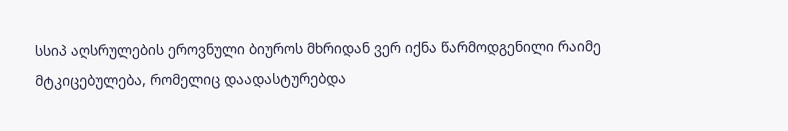სსიპ აღსრულების ეროვნული ბიუროს მხრიდან ვერ იქნა წარმოდგენილი რაიმე მტკიცებულება, რომელიც დაადასტურებდა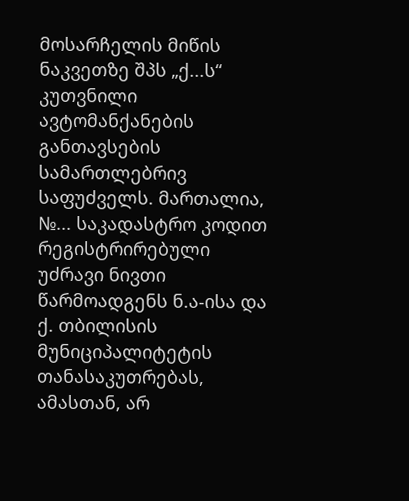მოსარჩელის მიწის ნაკვეთზე შპს „ქ...ს“ კუთვნილი ავტომანქანების განთავსების სამართლებრივ საფუძველს. მართალია, №... საკადასტრო კოდით რეგისტრირებული უძრავი ნივთი წარმოადგენს ნ.ა-ისა და ქ. თბილისის მუნიციპალიტეტის თანასაკუთრებას, ამასთან, არ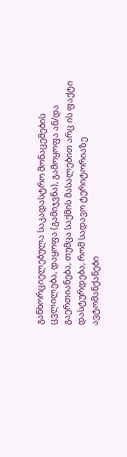განხორციელებულა საკადასტრო მონაცემების ცვლილება, დაყოფა (გამიჯვნა), გამოყოფა ან/და გაერთიანება, თუმცა საქმის მასალებით არც ის ფაქტი დასტურდება, რომ სადავო ტერიტორიაზე ავტომანქანები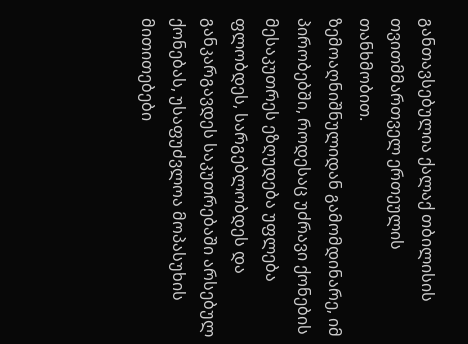განთავსებულია ქალაქ თბილისის თვითმმართველ ერთეულის თანხმობით.
ზემოაღნიშნულიდან გამომდინარე, იმ პირობებში, როდესაც უძრავი ქონების მესაკუთრეს ეზღუდება უფლება ფლობდეს, სარგებლობდეს და განკარგავდეს საკუთრებაში არსებულ ქონებას, უსაფუძვლოა მოპასუხის მითითებები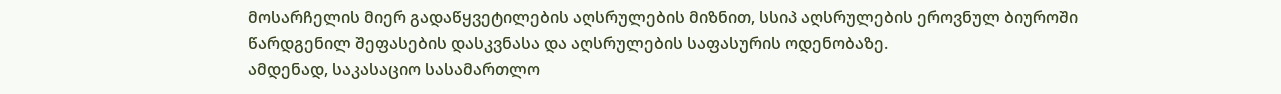მოსარჩელის მიერ გადაწყვეტილების აღსრულების მიზნით, სსიპ აღსრულების ეროვნულ ბიუროში წარდგენილ შეფასების დასკვნასა და აღსრულების საფასურის ოდენობაზე.
ამდენად, საკასაციო სასამართლო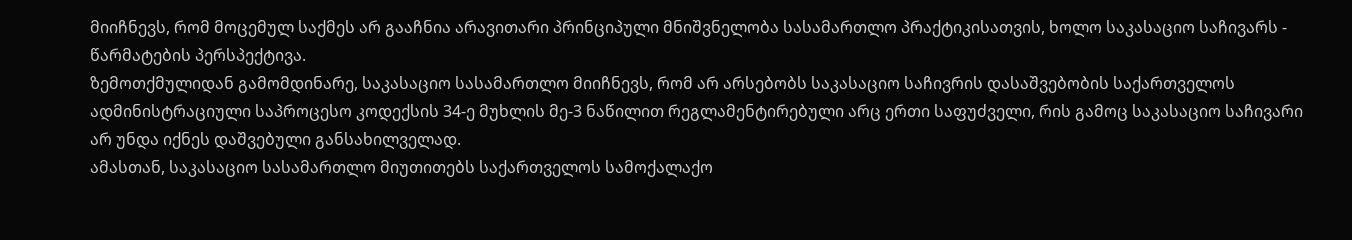მიიჩნევს, რომ მოცემულ საქმეს არ გააჩნია არავითარი პრინციპული მნიშვნელობა სასამართლო პრაქტიკისათვის, ხოლო საკასაციო საჩივარს - წარმატების პერსპექტივა.
ზემოთქმულიდან გამომდინარე, საკასაციო სასამართლო მიიჩნევს, რომ არ არსებობს საკასაციო საჩივრის დასაშვებობის საქართველოს ადმინისტრაციული საპროცესო კოდექსის 34-ე მუხლის მე-3 ნაწილით რეგლამენტირებული არც ერთი საფუძველი, რის გამოც საკასაციო საჩივარი არ უნდა იქნეს დაშვებული განსახილველად.
ამასთან, საკასაციო სასამართლო მიუთითებს საქართველოს სამოქალაქო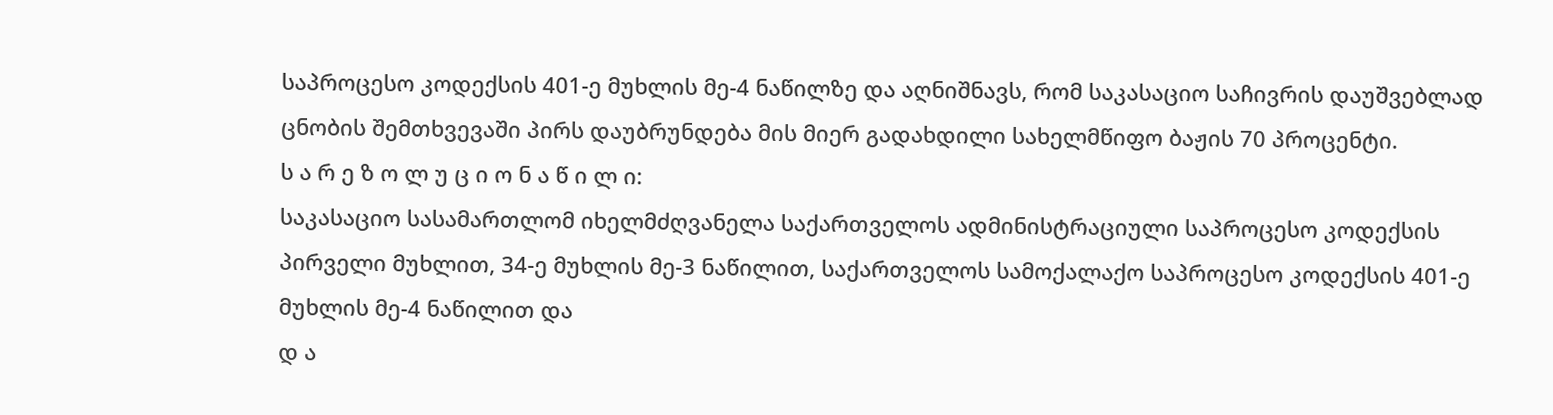საპროცესო კოდექსის 401-ე მუხლის მე-4 ნაწილზე და აღნიშნავს, რომ საკასაციო საჩივრის დაუშვებლად ცნობის შემთხვევაში პირს დაუბრუნდება მის მიერ გადახდილი სახელმწიფო ბაჟის 70 პროცენტი.
ს ა რ ე ზ ო ლ უ ც ი ო ნ ა წ ი ლ ი:
საკასაციო სასამართლომ იხელმძღვანელა საქართველოს ადმინისტრაციული საპროცესო კოდექსის პირველი მუხლით, 34-ე მუხლის მე-3 ნაწილით, საქართველოს სამოქალაქო საპროცესო კოდექსის 401-ე მუხლის მე-4 ნაწილით და
დ ა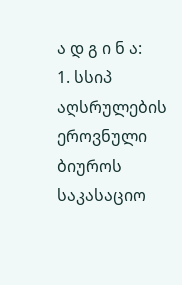ა დ გ ი ნ ა:
1. სსიპ აღსრულების ეროვნული ბიუროს საკასაციო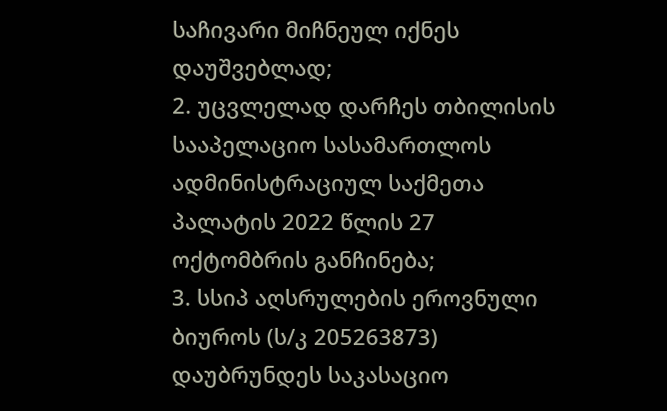საჩივარი მიჩნეულ იქნეს დაუშვებლად;
2. უცვლელად დარჩეს თბილისის სააპელაციო სასამართლოს ადმინისტრაციულ საქმეთა პალატის 2022 წლის 27 ოქტომბრის განჩინება;
3. სსიპ აღსრულების ეროვნული ბიუროს (ს/კ 205263873) დაუბრუნდეს საკასაციო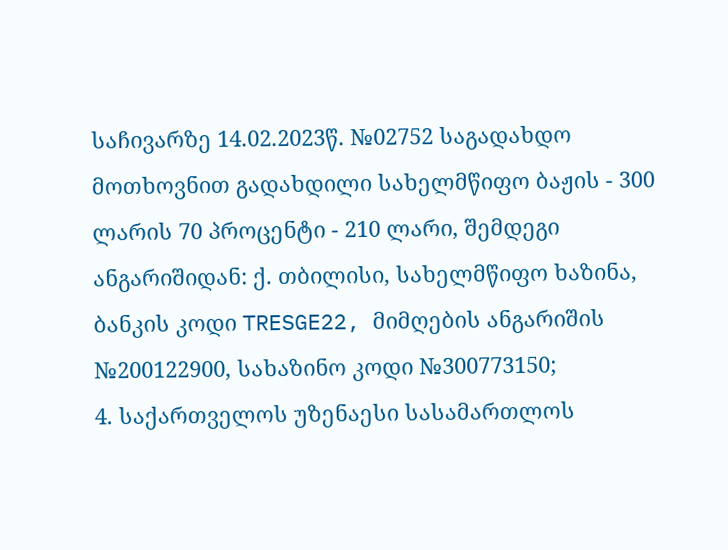საჩივარზე 14.02.2023წ. №02752 საგადახდო მოთხოვნით გადახდილი სახელმწიფო ბაჟის - 300 ლარის 70 პროცენტი - 210 ლარი, შემდეგი ანგარიშიდან: ქ. თბილისი, სახელმწიფო ხაზინა, ბანკის კოდი TRESGE22, მიმღების ანგარიშის №200122900, სახაზინო კოდი №300773150;
4. საქართველოს უზენაესი სასამართლოს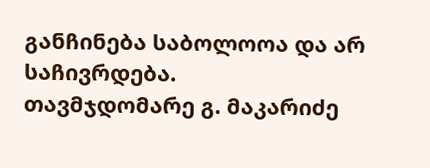განჩინება საბოლოოა და არ საჩივრდება.
თავმჯდომარე გ. მაკარიძე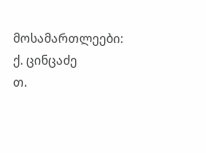მოსამართლეები: ქ. ცინცაძე
თ.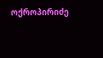ოქროპირიძე